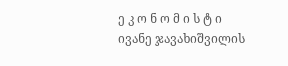ე კ ო ნ ო მ ი ს ტ ი
ივანე ჯავახიშვილის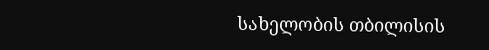სახელობის თბილისის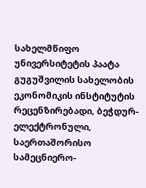სახელმწიფო უნივერსიტეტის პაატა გუგუშვილის სახელობის ეკონომიკის ინსტიტუტის რეცენზირებადი, ბეჭდურ-ელექტრონული, საერთაშორისო სამეცნიერო-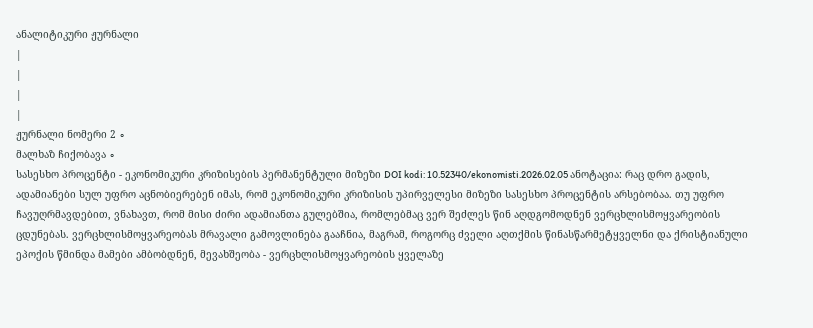ანალიტიკური ჟურნალი
|
|
|
|
ჟურნალი ნომერი 2 ∘
მალხაზ ჩიქობავა ∘
სასესხო პროცენტი - ეკონომიკური კრიზისების პერმანენტული მიზეზი DOI kodi: 10.52340/ekonomisti.2026.02.05 ანოტაცია: რაც დრო გადის, ადამიანები სულ უფრო აცნობიერებენ იმას, რომ ეკონომიკური კრიზისის უპირველესი მიზეზი სასესხო პროცენტის არსებობაა. თუ უფრო ჩავუღრმავდებით, ვნახავთ, რომ მისი ძირი ადამიანთა გულებშია, რომლებმაც ვერ შეძლეს წინ აღდგომოდნენ ვერცხლისმოყვარეობის ცდუნებას. ვერცხლისმოყვარეობას მრავალი გამოვლინება გააჩნია, მაგრამ, როგორც ძველი აღთქმის წინასწარმეტყველნი და ქრისტიანული ეპოქის წმინდა მამები ამბობდნენ, მევახშეობა - ვერცხლისმოყვარეობის ყველაზე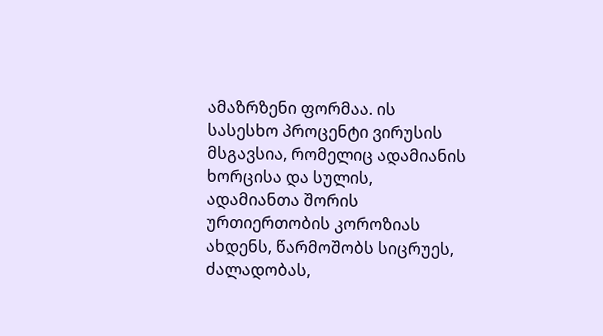ამაზრზენი ფორმაა. ის სასესხო პროცენტი ვირუსის მსგავსია, რომელიც ადამიანის ხორცისა და სულის, ადამიანთა შორის ურთიერთობის კოროზიას ახდენს, წარმოშობს სიცრუეს, ძალადობას,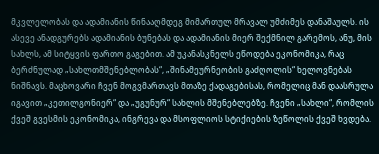მკვლელობას და ადამიანის წინააღმდეგ მიმართულ მრავალ უმძიმეს დანაშაულს. ის ასევე ანადგურებს ადამიანის ბუნებას და ადამიანის მიერ შექმნილ გარემოს, ანუ, მის სახლს, ამ სიტყვის ფართო გაგებით. ამ უკანასკნელს ეწოდება ეკონომიკა, რაც ბერძნულად „სახლთმშენებლობას“, „შინამეურნეობის გაძღოლის“ ხელოვნებას ნიშნავს. მაცხოვარი ჩვენ მოგვმართავს მთაზე ქადაგებისას, რომელიც მან დაასრულა იგავით „კეთილგონიერ“ და „უგუნურ“ სახლის მშენებლებზე. ჩვენი „სახლი“, რომლის ქვეშ გვესმის ეკონომიკა, ინგრევა და მსოფლიოს სტიქიების ზეწოლის ქვეშ ხვდება.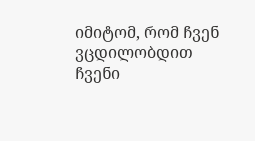იმიტომ, რომ ჩვენ ვცდილობდით ჩვენი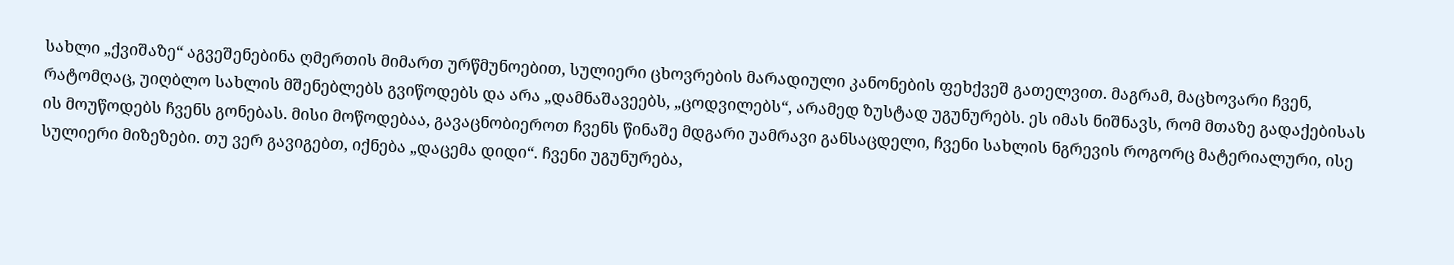სახლი „ქვიშაზე“ აგვეშენებინა ღმერთის მიმართ ურწმუნოებით, სულიერი ცხოვრების მარადიული კანონების ფეხქვეშ გათელვით. მაგრამ, მაცხოვარი ჩვენ, რატომღაც, უიღბლო სახლის მშენებლებს გვიწოდებს და არა „დამნაშავეებს, „ცოდვილებს“, არამედ ზუსტად უგუნურებს. ეს იმას ნიშნავს, რომ მთაზე გადაქებისას ის მოუწოდებს ჩვენს გონებას. მისი მოწოდებაა, გავაცნობიეროთ ჩვენს წინაშე მდგარი უამრავი განსაცდელი, ჩვენი სახლის ნგრევის როგორც მატერიალური, ისე სულიერი მიზეზები. თუ ვერ გავიგებთ, იქნება „დაცემა დიდი“. ჩვენი უგუნურება,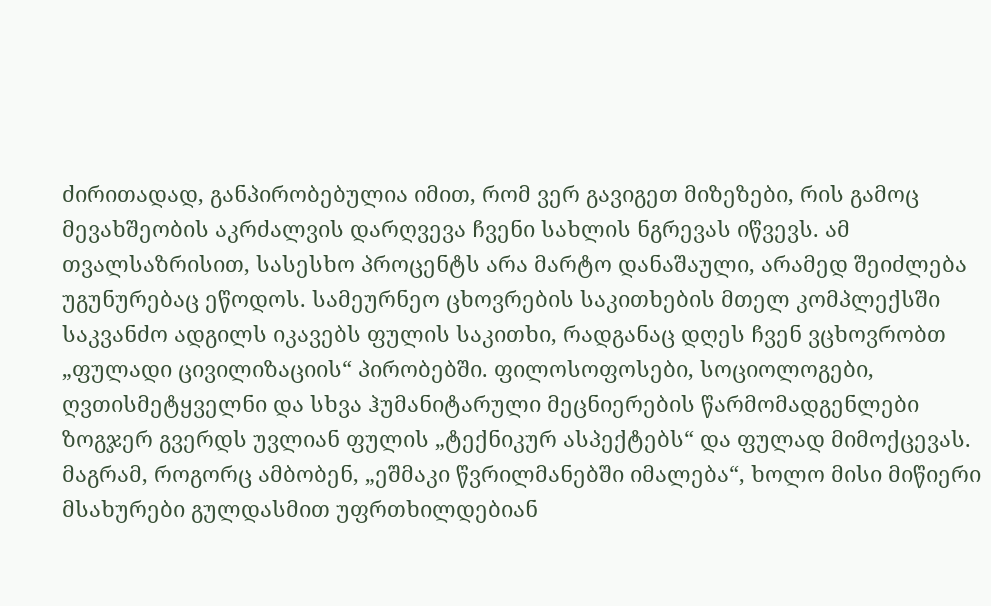ძირითადად, განპირობებულია იმით, რომ ვერ გავიგეთ მიზეზები, რის გამოც მევახშეობის აკრძალვის დარღვევა ჩვენი სახლის ნგრევას იწვევს. ამ თვალსაზრისით, სასესხო პროცენტს არა მარტო დანაშაული, არამედ შეიძლება უგუნურებაც ეწოდოს. სამეურნეო ცხოვრების საკითხების მთელ კომპლექსში საკვანძო ადგილს იკავებს ფულის საკითხი, რადგანაც დღეს ჩვენ ვცხოვრობთ „ფულადი ცივილიზაციის“ პირობებში. ფილოსოფოსები, სოციოლოგები, ღვთისმეტყველნი და სხვა ჰუმანიტარული მეცნიერების წარმომადგენლები ზოგჯერ გვერდს უვლიან ფულის „ტექნიკურ ასპექტებს“ და ფულად მიმოქცევას. მაგრამ, როგორც ამბობენ, „ეშმაკი წვრილმანებში იმალება“, ხოლო მისი მიწიერი მსახურები გულდასმით უფრთხილდებიან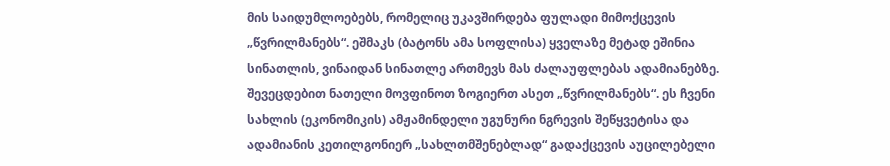მის საიდუმლოებებს, რომელიც უკავშირდება ფულადი მიმოქცევის „წვრილმანებს“. ეშმაკს (ბატონს ამა სოფლისა) ყველაზე მეტად ეშინია სინათლის, ვინაიდან სინათლე ართმევს მას ძალაუფლებას ადამიანებზე. შევეცდებით ნათელი მოვფინოთ ზოგიერთ ასეთ „წვრილმანებს“. ეს ჩვენი სახლის (ეკონომიკის) ამჟამინდელი უგუნური ნგრევის შეწყვეტისა და ადამიანის კეთილგონიერ „სახლთმშენებლად“ გადაქცევის აუცილებელი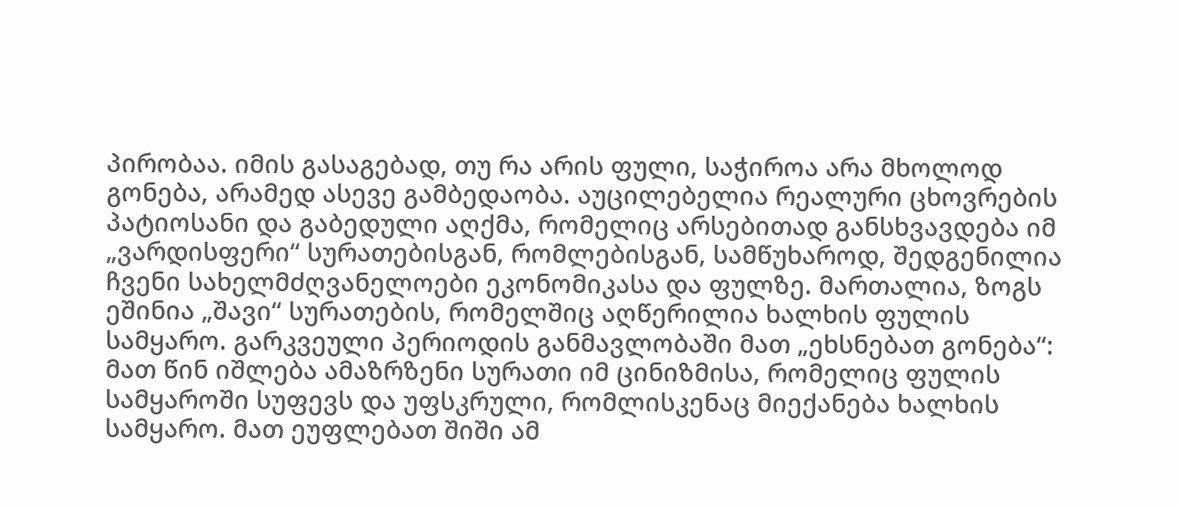პირობაა. იმის გასაგებად, თუ რა არის ფული, საჭიროა არა მხოლოდ გონება, არამედ ასევე გამბედაობა. აუცილებელია რეალური ცხოვრების პატიოსანი და გაბედული აღქმა, რომელიც არსებითად განსხვავდება იმ „ვარდისფერი“ სურათებისგან, რომლებისგან, სამწუხაროდ, შედგენილია ჩვენი სახელმძღვანელოები ეკონომიკასა და ფულზე. მართალია, ზოგს ეშინია „შავი“ სურათების, რომელშიც აღწერილია ხალხის ფულის სამყარო. გარკვეული პერიოდის განმავლობაში მათ „ეხსნებათ გონება“: მათ წინ იშლება ამაზრზენი სურათი იმ ცინიზმისა, რომელიც ფულის სამყაროში სუფევს და უფსკრული, რომლისკენაც მიექანება ხალხის სამყარო. მათ ეუფლებათ შიში ამ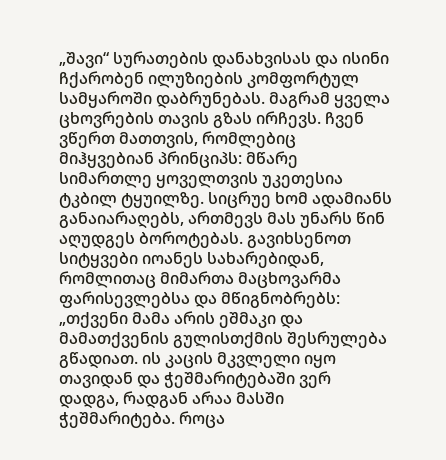„შავი“ სურათების დანახვისას და ისინი ჩქარობენ ილუზიების კომფორტულ სამყაროში დაბრუნებას. მაგრამ ყველა ცხოვრების თავის გზას ირჩევს. ჩვენ ვწერთ მათთვის, რომლებიც მიჰყვებიან პრინციპს: მწარე სიმართლე ყოველთვის უკეთესია ტკბილ ტყუილზე. სიცრუე ხომ ადამიანს განაიარაღებს, ართმევს მას უნარს წინ აღუდგეს ბოროტებას. გავიხსენოთ სიტყვები იოანეს სახარებიდან, რომლითაც მიმართა მაცხოვარმა ფარისევლებსა და მწიგნობრებს: „თქვენი მამა არის ეშმაკი და მამათქვენის გულისთქმის შესრულება გწადიათ. ის კაცის მკვლელი იყო თავიდან და ჭეშმარიტებაში ვერ დადგა, რადგან არაა მასში ჭეშმარიტება. როცა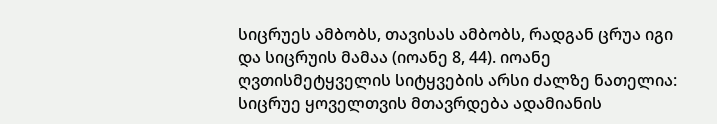სიცრუეს ამბობს, თავისას ამბობს, რადგან ცრუა იგი და სიცრუის მამაა (იოანე 8, 44). იოანე ღვთისმეტყველის სიტყვების არსი ძალზე ნათელია: სიცრუე ყოველთვის მთავრდება ადამიანის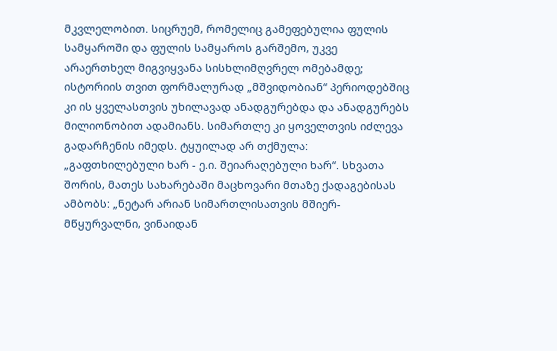მკვლელობით. სიცრუემ, რომელიც გამეფებულია ფულის სამყაროში და ფულის სამყაროს გარშემო, უკვე არაერთხელ მიგვიყვანა სისხლიმღვრელ ომებამდე; ისტორიის თვით ფორმალურად „მშვიდობიან“ პერიოდებშიც კი ის ყველასთვის უხილავად ანადგურებდა და ანადგურებს მილიონობით ადამიანს. სიმართლე კი ყოველთვის იძლევა გადარჩენის იმედს. ტყუილად არ თქმულა: „გაფთხილებული ხარ - ე.ი. შეიარაღებული ხარ“. სხვათა შორის, მათეს სახარებაში მაცხოვარი მთაზე ქადაგებისას ამბობს: „ნეტარ არიან სიმართლისათვის მშიერ-მწყურვალნი, ვინაიდან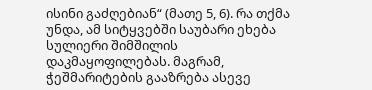ისინი გაძღებიან“ (მათე 5, 6). რა თქმა უნდა, ამ სიტყვებში საუბარი ეხება სულიერი შიმშილის დაკმაყოფილებას. მაგრამ, ჭეშმარიტების გააზრება ასევე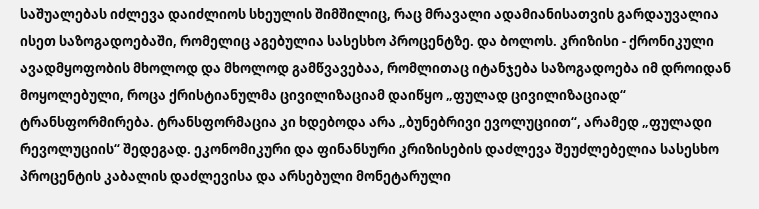საშუალებას იძლევა დაიძლიოს სხეულის შიმშილიც, რაც მრავალი ადამიანისათვის გარდაუვალია ისეთ საზოგადოებაში, რომელიც აგებულია სასესხო პროცენტზე. და ბოლოს. კრიზისი - ქრონიკული ავადმყოფობის მხოლოდ და მხოლოდ გამწვავებაა, რომლითაც იტანჯება საზოგადოება იმ დროიდან მოყოლებული, როცა ქრისტიანულმა ცივილიზაციამ დაიწყო „ფულად ცივილიზაციად“ ტრანსფორმირება. ტრანსფორმაცია კი ხდებოდა არა „ბუნებრივი ევოლუციით“, არამედ „ფულადი რევოლუციის“ შედეგად. ეკონომიკური და ფინანსური კრიზისების დაძლევა შეუძლებელია სასესხო პროცენტის კაბალის დაძლევისა და არსებული მონეტარული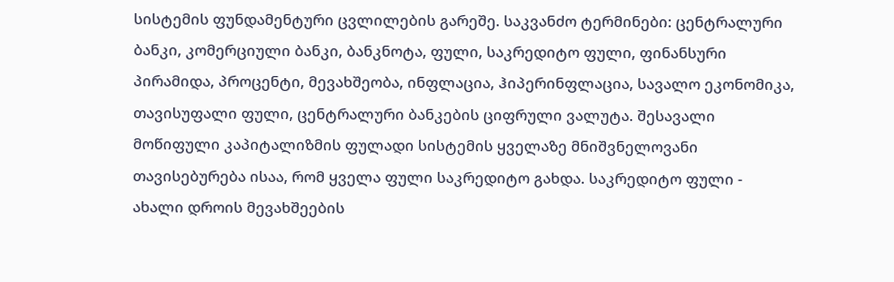სისტემის ფუნდამენტური ცვლილების გარეშე. საკვანძო ტერმინები: ცენტრალური ბანკი, კომერციული ბანკი, ბანკნოტა, ფული, საკრედიტო ფული, ფინანსური პირამიდა, პროცენტი, მევახშეობა, ინფლაცია, ჰიპერინფლაცია, სავალო ეკონომიკა, თავისუფალი ფული, ცენტრალური ბანკების ციფრული ვალუტა. შესავალი მოწიფული კაპიტალიზმის ფულადი სისტემის ყველაზე მნიშვნელოვანი თავისებურება ისაა, რომ ყველა ფული საკრედიტო გახდა. საკრედიტო ფული - ახალი დროის მევახშეების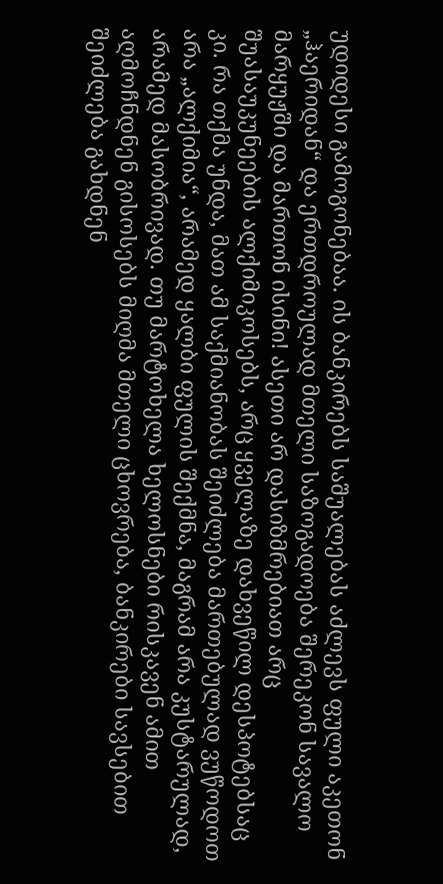უდიდესი გამოგონებაა. ის ბანკირებს საშუალებას აძლევს ფული აკეთონ „ჰაერიდან“ და ერთდროულად მთელი საზოგადოება შერეკონ სავალო მარყუჟში და მართონ ისინი! ასეთი არ დასიზმრებიათ არც შუასაუკუნეების ალქიმიკოსებს, არც ყველაზე დახვეწილ დესპოტებსაც კი. რა თქმა უნდა, მათ ამ საქმიანობას შეიძლება მართებულად ვუწოდოთ არა „ალქიმია“, არამედ ყალბი ფულის შექმნა, მაგრამ არა კუსტარულად, არამედ მასობრივად. თუ მარტოხელა ხელოსნები რისკავენ ამით აღმოჩნდნენ გისოსებს მიღმა მთელი ცხოვრება, ბანკირები სავსებით შეიძლება გახდნენ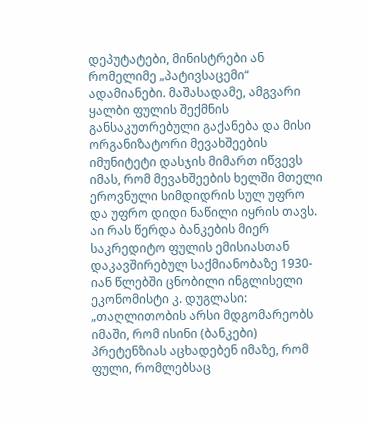დეპუტატები, მინისტრები ან რომელიმე „პატივსაცემი“ ადამიანები. მაშასადამე, ამგვარი ყალბი ფულის შექმნის განსაკუთრებული გაქანება და მისი ორგანიზატორი მევახშეების იმუნიტეტი დასჯის მიმართ იწვევს იმას, რომ მევახშეების ხელში მთელი ეროვნული სიმდიდრის სულ უფრო და უფრო დიდი ნაწილი იყრის თავს. აი რას წერდა ბანკების მიერ საკრედიტო ფულის ემისიასთან დაკავშირებულ საქმიანობაზე 1930-იან წლებში ცნობილი ინგლისელი ეკონომისტი კ. დუგლასი: „თაღლითობის არსი მდგომარეობს იმაში, რომ ისინი (ბანკები) პრეტენზიას აცხადებენ იმაზე, რომ ფული, რომლებსაც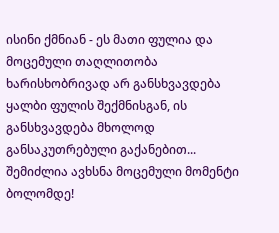ისინი ქმნიან - ეს მათი ფულია და მოცემული თაღლითობა ხარისხობრივად არ განსხვავდება ყალბი ფულის შექმნისგან, ის განსხვავდება მხოლოდ განსაკუთრებული გაქანებით... შემიძლია ავხსნა მოცემული მომენტი ბოლომდე!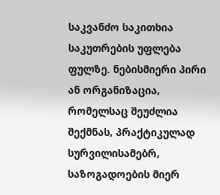საკვანძო საკითხია საკუთრების უფლება ფულზე. ნებისმიერი პირი ან ორგანიზაცია, რომელსაც შეუძლია შექმნას, პრაქტიკულად სურვილისამებრ, საზოგადოების მიერ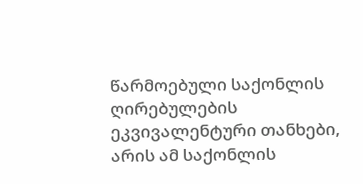წარმოებული საქონლის ღირებულების ეკვივალენტური თანხები, არის ამ საქონლის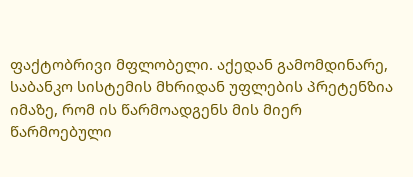ფაქტობრივი მფლობელი. აქედან გამომდინარე, საბანკო სისტემის მხრიდან უფლების პრეტენზია იმაზე, რომ ის წარმოადგენს მის მიერ წარმოებული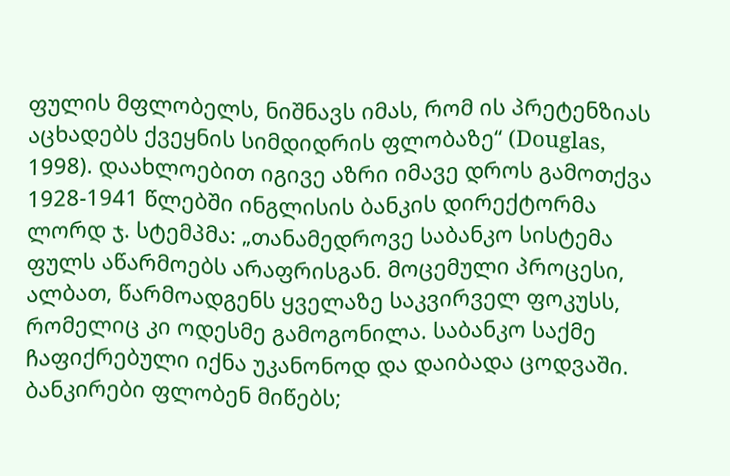ფულის მფლობელს, ნიშნავს იმას, რომ ის პრეტენზიას აცხადებს ქვეყნის სიმდიდრის ფლობაზე“ (Douglas, 1998). დაახლოებით იგივე აზრი იმავე დროს გამოთქვა 1928-1941 წლებში ინგლისის ბანკის დირექტორმა ლორდ ჯ. სტემპმა: „თანამედროვე საბანკო სისტემა ფულს აწარმოებს არაფრისგან. მოცემული პროცესი, ალბათ, წარმოადგენს ყველაზე საკვირველ ფოკუსს, რომელიც კი ოდესმე გამოგონილა. საბანკო საქმე ჩაფიქრებული იქნა უკანონოდ და დაიბადა ცოდვაში. ბანკირები ფლობენ მიწებს;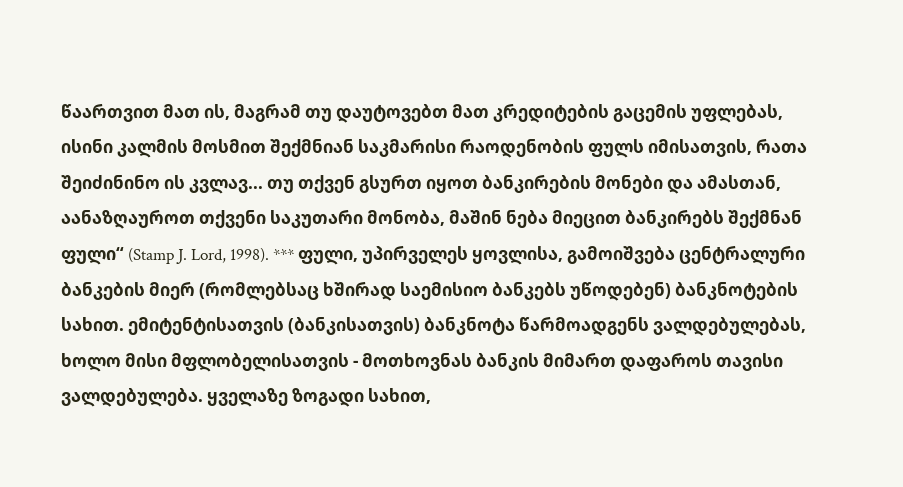წაართვით მათ ის, მაგრამ თუ დაუტოვებთ მათ კრედიტების გაცემის უფლებას, ისინი კალმის მოსმით შექმნიან საკმარისი რაოდენობის ფულს იმისათვის, რათა შეიძინინო ის კვლავ... თუ თქვენ გსურთ იყოთ ბანკირების მონები და ამასთან, აანაზღაუროთ თქვენი საკუთარი მონობა, მაშინ ნება მიეცით ბანკირებს შექმნან ფული“ (Stamp J. Lord, 1998). *** ფული, უპირველეს ყოვლისა, გამოიშვება ცენტრალური ბანკების მიერ (რომლებსაც ხშირად საემისიო ბანკებს უწოდებენ) ბანკნოტების სახით. ემიტენტისათვის (ბანკისათვის) ბანკნოტა წარმოადგენს ვალდებულებას, ხოლო მისი მფლობელისათვის - მოთხოვნას ბანკის მიმართ დაფაროს თავისი ვალდებულება. ყველაზე ზოგადი სახით,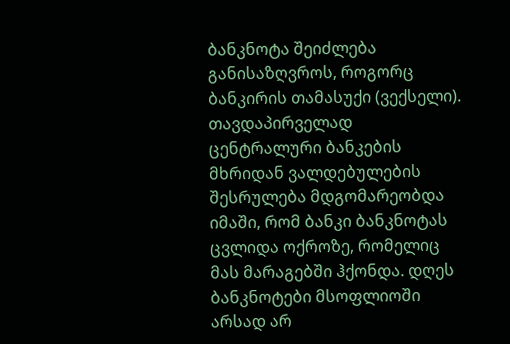ბანკნოტა შეიძლება განისაზღვროს, როგორც ბანკირის თამასუქი (ვექსელი). თავდაპირველად ცენტრალური ბანკების მხრიდან ვალდებულების შესრულება მდგომარეობდა იმაში, რომ ბანკი ბანკნოტას ცვლიდა ოქროზე, რომელიც მას მარაგებში ჰქონდა. დღეს ბანკნოტები მსოფლიოში არსად არ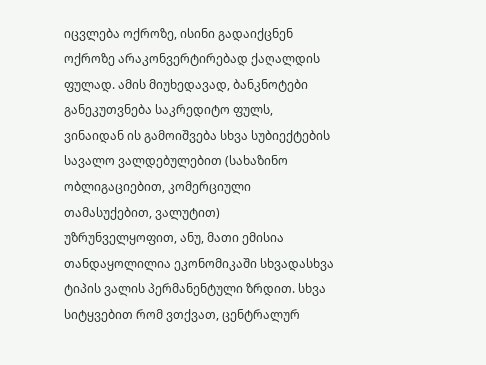იცვლება ოქროზე, ისინი გადაიქცნენ ოქროზე არაკონვერტირებად ქაღალდის ფულად. ამის მიუხედავად, ბანკნოტები განეკუთვნება საკრედიტო ფულს, ვინაიდან ის გამოიშვება სხვა სუბიექტების სავალო ვალდებულებით (სახაზინო ობლიგაციებით, კომერციული თამასუქებით, ვალუტით) უზრუნველყოფით, ანუ, მათი ემისია თანდაყოლილია ეკონომიკაში სხვადასხვა ტიპის ვალის პერმანენტული ზრდით. სხვა სიტყვებით რომ ვთქვათ, ცენტრალურ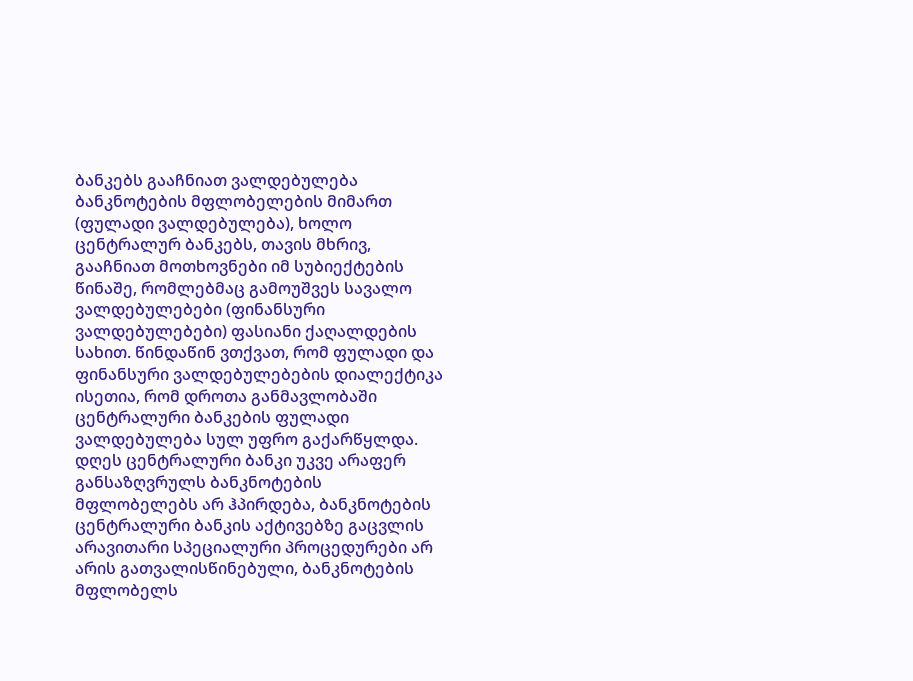ბანკებს გააჩნიათ ვალდებულება ბანკნოტების მფლობელების მიმართ (ფულადი ვალდებულება), ხოლო ცენტრალურ ბანკებს, თავის მხრივ, გააჩნიათ მოთხოვნები იმ სუბიექტების წინაშე, რომლებმაც გამოუშვეს სავალო ვალდებულებები (ფინანსური ვალდებულებები) ფასიანი ქაღალდების სახით. წინდაწინ ვთქვათ, რომ ფულადი და ფინანსური ვალდებულებების დიალექტიკა ისეთია, რომ დროთა განმავლობაში ცენტრალური ბანკების ფულადი ვალდებულება სულ უფრო გაქარწყლდა. დღეს ცენტრალური ბანკი უკვე არაფერ განსაზღვრულს ბანკნოტების მფლობელებს არ ჰპირდება, ბანკნოტების ცენტრალური ბანკის აქტივებზე გაცვლის არავითარი სპეციალური პროცედურები არ არის გათვალისწინებული, ბანკნოტების მფლობელს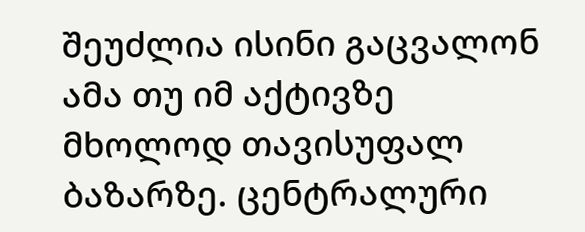შეუძლია ისინი გაცვალონ ამა თუ იმ აქტივზე მხოლოდ თავისუფალ ბაზარზე. ცენტრალური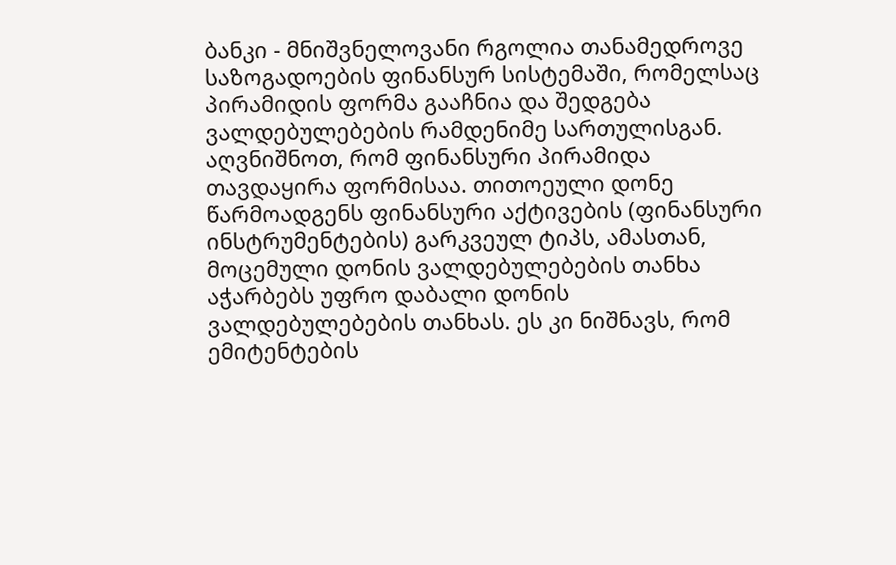ბანკი - მნიშვნელოვანი რგოლია თანამედროვე საზოგადოების ფინანსურ სისტემაში, რომელსაც პირამიდის ფორმა გააჩნია და შედგება ვალდებულებების რამდენიმე სართულისგან. აღვნიშნოთ, რომ ფინანსური პირამიდა თავდაყირა ფორმისაა. თითოეული დონე წარმოადგენს ფინანსური აქტივების (ფინანსური ინსტრუმენტების) გარკვეულ ტიპს, ამასთან, მოცემული დონის ვალდებულებების თანხა აჭარბებს უფრო დაბალი დონის ვალდებულებების თანხას. ეს კი ნიშნავს, რომ ემიტენტების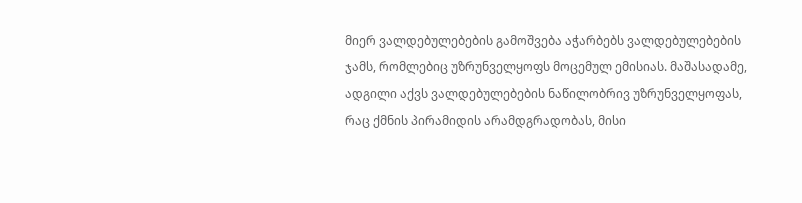მიერ ვალდებულებების გამოშვება აჭარბებს ვალდებულებების ჯამს, რომლებიც უზრუნველყოფს მოცემულ ემისიას. მაშასადამე, ადგილი აქვს ვალდებულებების ნაწილობრივ უზრუნველყოფას, რაც ქმნის პირამიდის არამდგრადობას, მისი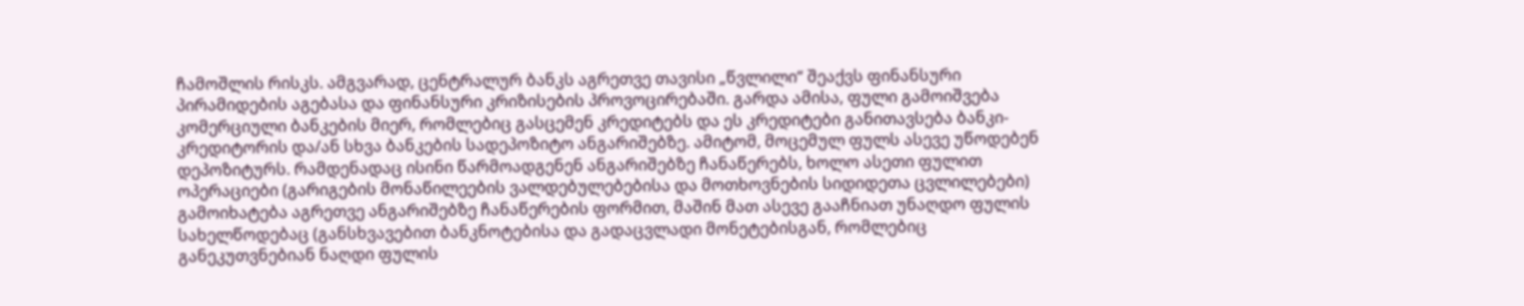ჩამოშლის რისკს. ამგვარად, ცენტრალურ ბანკს აგრეთვე თავისი „წვლილი“ შეაქვს ფინანსური პირამიდების აგებასა და ფინანსური კრიზისების პროვოცირებაში. გარდა ამისა, ფული გამოიშვება კომერციული ბანკების მიერ, რომლებიც გასცემენ კრედიტებს და ეს კრედიტები განითავსება ბანკი-კრედიტორის და/ან სხვა ბანკების სადეპოზიტო ანგარიშებზე. ამიტომ, მოცემულ ფულს ასევე უწოდებენ დეპოზიტურს. რამდენადაც ისინი წარმოადგენენ ანგარიშებზე ჩანაწერებს, ხოლო ასეთი ფულით ოპერაციები (გარიგების მონაწილეების ვალდებულებებისა და მოთხოვნების სიდიდეთა ცვლილებები) გამოიხატება აგრეთვე ანგარიშებზე ჩანაწერების ფორმით, მაშინ მათ ასევე გააჩნიათ უნაღდო ფულის სახელწოდებაც (განსხვავებით ბანკნოტებისა და გადაცვლადი მონეტებისგან, რომლებიც განეკუთვნებიან ნაღდი ფულის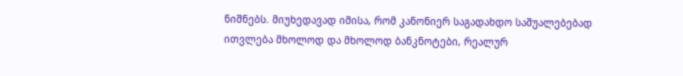ნიშნებს. მიუხედავად იმისა, რომ კანონიერ საგადახდო საშუალებებად ითვლება მხოლოდ და მხოლოდ ბანკნოტები, რეალურ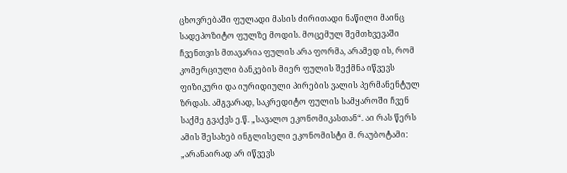ცხოვრებაში ფულადი მასის ძირითადი ნაწილი მაინც სადეპოზიტო ფულზე მოდის. მოცემულ შემთხვევაში ჩვენთვის მთავარია ფულის არა ფორმა, არამედ ის, რომ კომერციული ბანკების მიერ ფულის შექმნა იწვევს ფიზიკური და იურიდიული პირების ვალის პერმანენტულ ზრდას. ამგვარად, საკრედიტო ფულის სამყაროში ჩვენ საქმე გვაქვს ე.წ. „სავალო ეკონომიკასთან“. აი რას წერს ამის შესახებ ინგლისელი ეკონომისტი მ. რაუბოტამი: „არანაირად არ იწვევს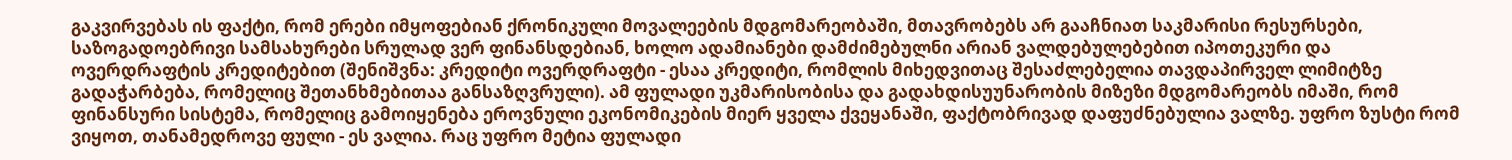გაკვირვებას ის ფაქტი, რომ ერები იმყოფებიან ქრონიკული მოვალეების მდგომარეობაში, მთავრობებს არ გააჩნიათ საკმარისი რესურსები, საზოგადოებრივი სამსახურები სრულად ვერ ფინანსდებიან, ხოლო ადამიანები დამძიმებულნი არიან ვალდებულებებით იპოთეკური და ოვერდრაფტის კრედიტებით (შენიშვნა: კრედიტი ოვერდრაფტი - ესაა კრედიტი, რომლის მიხედვითაც შესაძლებელია თავდაპირველ ლიმიტზე გადაჭარბება, რომელიც შეთანხმებითაა განსაზღვრული). ამ ფულადი უკმარისობისა და გადახდისუუნარობის მიზეზი მდგომარეობს იმაში, რომ ფინანსური სისტემა, რომელიც გამოიყენება ეროვნული ეკონომიკების მიერ ყველა ქვეყანაში, ფაქტობრივად დაფუძნებულია ვალზე. უფრო ზუსტი რომ ვიყოთ, თანამედროვე ფული - ეს ვალია. რაც უფრო მეტია ფულადი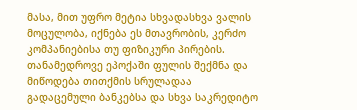მასა, მით უფრო მეტია სხვადასხვა ვალის მოცულობა, იქნება ეს მთავრობის, კერძო კომპანიებისა თუ ფიზიკური პირების. თანამედროვე ეპოქაში ფულის შექმნა და მიწოდება თითქმის სრულადაა გადაცემული ბანკებსა და სხვა საკრედიტო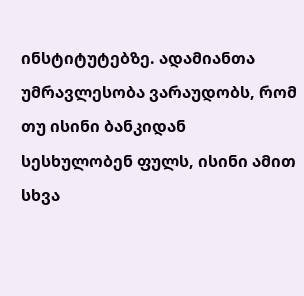ინსტიტუტებზე. ადამიანთა უმრავლესობა ვარაუდობს, რომ თუ ისინი ბანკიდან სესხულობენ ფულს, ისინი ამით სხვა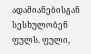ადამიანებისგან სესხულობენ ფულს. ფული,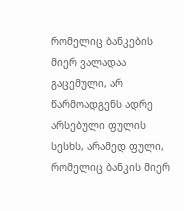რომელიც ბანკების მიერ ვალადაა გაცემული, არ წარმოადგენს ადრე არსებული ფულის სესხს, არამედ ფული, რომელიც ბანკის მიერ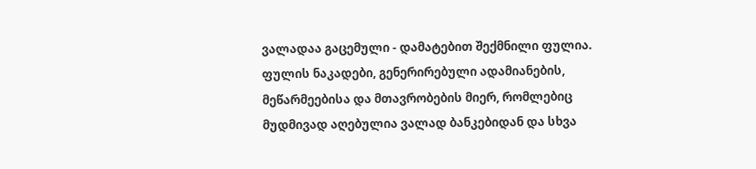ვალადაა გაცემული - დამატებით შექმნილი ფულია. ფულის ნაკადები, გენერირებული ადამიანების, მეწარმეებისა და მთავრობების მიერ, რომლებიც მუდმივად აღებულია ვალად ბანკებიდან და სხვა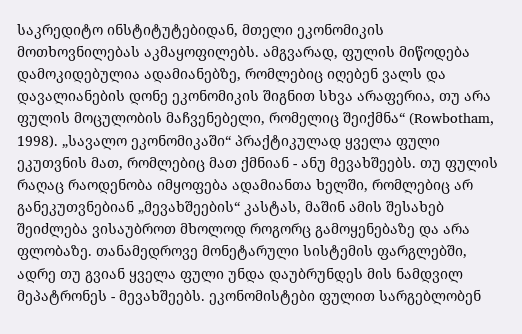საკრედიტო ინსტიტუტებიდან, მთელი ეკონომიკის მოთხოვნილებას აკმაყოფილებს. ამგვარად, ფულის მიწოდება დამოკიდებულია ადამიანებზე, რომლებიც იღებენ ვალს და დავალიანების დონე ეკონომიკის შიგნით სხვა არაფერია, თუ არა ფულის მოცულობის მაჩვენებელი, რომელიც შეიქმნა“ (Rowbotham, 1998). „სავალო ეკონომიკაში“ პრაქტიკულად ყველა ფული ეკუთვნის მათ, რომლებიც მათ ქმნიან - ანუ მევახშეებს. თუ ფულის რაღაც რაოდენობა იმყოფება ადამიანთა ხელში, რომლებიც არ განეკუთვნებიან „მევახშეების“ კასტას, მაშინ ამის შესახებ შეიძლება ვისაუბროთ მხოლოდ როგორც გამოყენებაზე და არა ფლობაზე. თანამედროვე მონეტარული სისტემის ფარგლებში, ადრე თუ გვიან ყველა ფული უნდა დაუბრუნდეს მის ნამდვილ მეპატრონეს - მევახშეებს. ეკონომისტები ფულით სარგებლობენ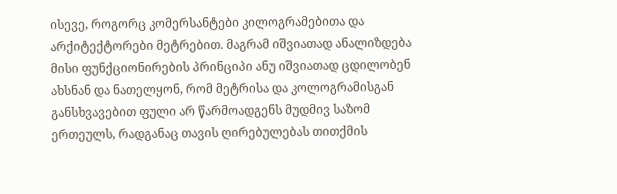ისევე, როგორც კომერსანტები კილოგრამებითა და არქიტექტორები მეტრებით. მაგრამ იშვიათად ანალიზდება მისი ფუნქციონირების პრინციპი ანუ იშვიათად ცდილობენ ახსნან და ნათელყონ, რომ მეტრისა და კოლოგრამისგან განსხვავებით ფული არ წარმოადგენს მუდმივ საზომ ერთეულს, რადგანაც თავის ღირებულებას თითქმის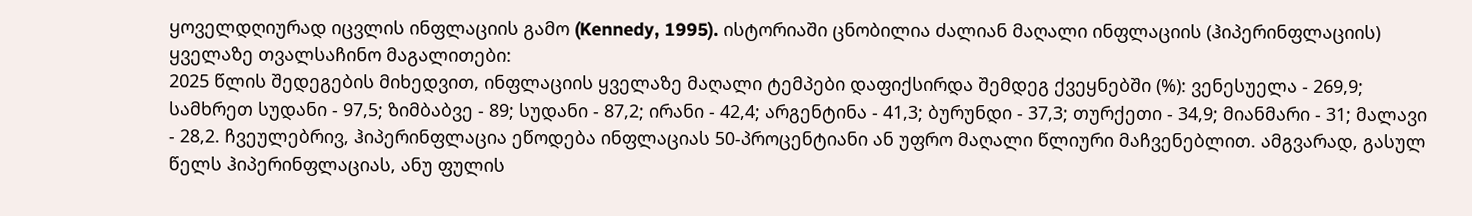ყოველდღიურად იცვლის ინფლაციის გამო (Kennedy, 1995). ისტორიაში ცნობილია ძალიან მაღალი ინფლაციის (ჰიპერინფლაციის) ყველაზე თვალსაჩინო მაგალითები:
2025 წლის შედეგების მიხედვით, ინფლაციის ყველაზე მაღალი ტემპები დაფიქსირდა შემდეგ ქვეყნებში (%): ვენესუელა - 269,9; სამხრეთ სუდანი - 97,5; ზიმბაბვე - 89; სუდანი - 87,2; ირანი - 42,4; არგენტინა - 41,3; ბურუნდი - 37,3; თურქეთი - 34,9; მიანმარი - 31; მალავი - 28,2. ჩვეულებრივ, ჰიპერინფლაცია ეწოდება ინფლაციას 50-პროცენტიანი ან უფრო მაღალი წლიური მაჩვენებლით. ამგვარად, გასულ წელს ჰიპერინფლაციას, ანუ ფულის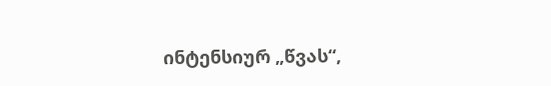ინტენსიურ „წვას“,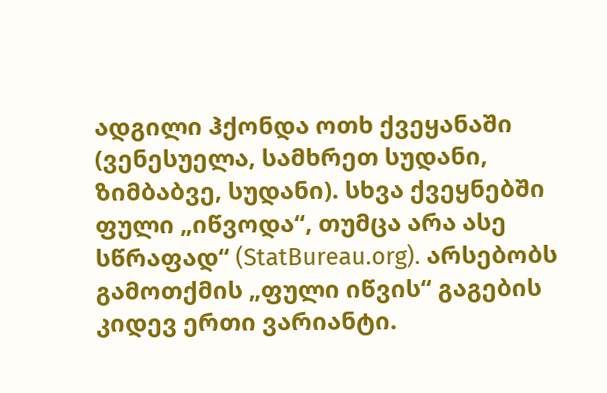ადგილი ჰქონდა ოთხ ქვეყანაში (ვენესუელა, სამხრეთ სუდანი, ზიმბაბვე, სუდანი). სხვა ქვეყნებში ფული „იწვოდა“, თუმცა არა ასე სწრაფად“ (StatBureau.org). არსებობს გამოთქმის „ფული იწვის“ გაგების კიდევ ერთი ვარიანტი.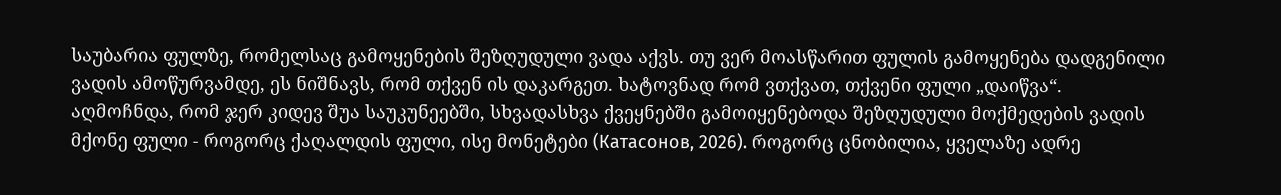საუბარია ფულზე, რომელსაც გამოყენების შეზღუდული ვადა აქვს. თუ ვერ მოასწარით ფულის გამოყენება დადგენილი ვადის ამოწურვამდე, ეს ნიშნავს, რომ თქვენ ის დაკარგეთ. ხატოვნად რომ ვთქვათ, თქვენი ფული „დაიწვა“. აღმოჩნდა, რომ ჯერ კიდევ შუა საუკუნეებში, სხვადასხვა ქვეყნებში გამოიყენებოდა შეზღუდული მოქმედების ვადის მქონე ფული - როგორც ქაღალდის ფული, ისე მონეტები (Катасонов, 2026). როგორც ცნობილია, ყველაზე ადრე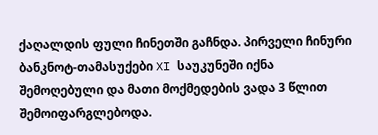ქაღალდის ფული ჩინეთში გაჩნდა. პირველი ჩინური ბანკნოტ-თამასუქები XI საუკუნეში იქნა შემოღებული და მათი მოქმედების ვადა 3 წლით შემოიფარგლებოდა.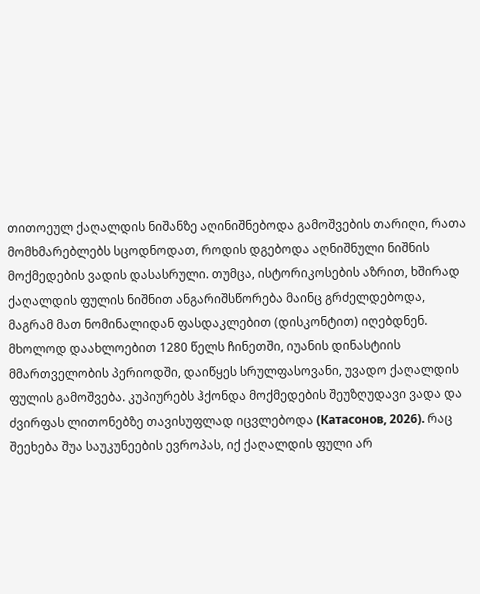თითოეულ ქაღალდის ნიშანზე აღინიშნებოდა გამოშვების თარიღი, რათა მომხმარებლებს სცოდნოდათ, როდის დგებოდა აღნიშნული ნიშნის მოქმედების ვადის დასასრული. თუმცა, ისტორიკოსების აზრით, ხშირად ქაღალდის ფულის ნიშნით ანგარიშსწორება მაინც გრძელდებოდა, მაგრამ მათ ნომინალიდან ფასდაკლებით (დისკონტით) იღებდნენ. მხოლოდ დაახლოებით 1280 წელს ჩინეთში, იუანის დინასტიის მმართველობის პერიოდში, დაიწყეს სრულფასოვანი, უვადო ქაღალდის ფულის გამოშვება. კუპიურებს ჰქონდა მოქმედების შეუზღუდავი ვადა და ძვირფას ლითონებზე თავისუფლად იცვლებოდა (Катасонов, 2026). რაც შეეხება შუა საუკუნეების ევროპას, იქ ქაღალდის ფული არ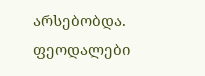არსებობდა. ფეოდალები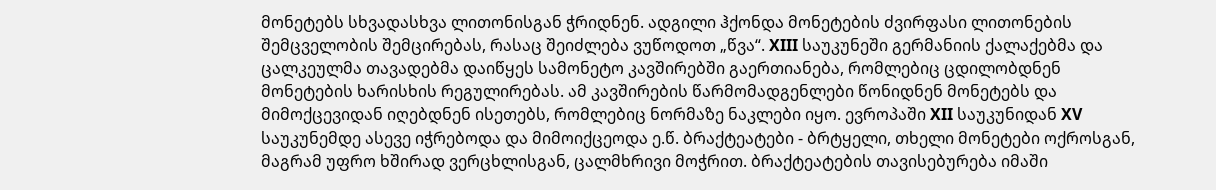მონეტებს სხვადასხვა ლითონისგან ჭრიდნენ. ადგილი ჰქონდა მონეტების ძვირფასი ლითონების შემცველობის შემცირებას, რასაც შეიძლება ვუწოდოთ „წვა“. XIII საუკუნეში გერმანიის ქალაქებმა და ცალკეულმა თავადებმა დაიწყეს სამონეტო კავშირებში გაერთიანება, რომლებიც ცდილობდნენ მონეტების ხარისხის რეგულირებას. ამ კავშირების წარმომადგენლები წონიდნენ მონეტებს და მიმოქცევიდან იღებდნენ ისეთებს, რომლებიც ნორმაზე ნაკლები იყო. ევროპაში XII საუკუნიდან XV საუკუნემდე ასევე იჭრებოდა და მიმოიქცეოდა ე.წ. ბრაქტეატები - ბრტყელი, თხელი მონეტები ოქროსგან, მაგრამ უფრო ხშირად ვერცხლისგან, ცალმხრივი მოჭრით. ბრაქტეატების თავისებურება იმაში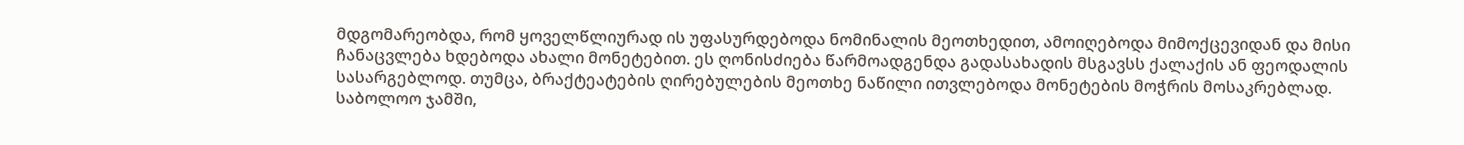მდგომარეობდა, რომ ყოველწლიურად ის უფასურდებოდა ნომინალის მეოთხედით, ამოიღებოდა მიმოქცევიდან და მისი ჩანაცვლება ხდებოდა ახალი მონეტებით. ეს ღონისძიება წარმოადგენდა გადასახადის მსგავსს ქალაქის ან ფეოდალის სასარგებლოდ. თუმცა, ბრაქტეატების ღირებულების მეოთხე ნაწილი ითვლებოდა მონეტების მოჭრის მოსაკრებლად. საბოლოო ჯამში,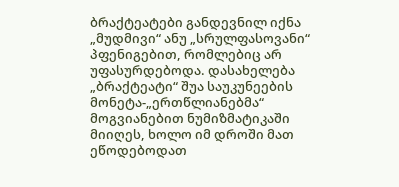ბრაქტეატები განდევნილ იქნა „მუდმივი“ ანუ „სრულფასოვანი“ პფენიგებით, რომლებიც არ უფასურდებოდა. დასახელება „ბრაქტეატი“ შუა საუკუნეების მონეტა-„ერთწლიანებმა“ მოგვიანებით ნუმიზმატიკაში მიიღეს, ხოლო იმ დროში მათ ეწოდებოდათ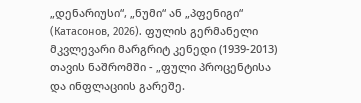„დენარიუსი“, „ნუმი“ ან „პფენიგი“ (Катасонов, 2026). ფულის გერმანელი მკვლევარი მარგრიტ კენედი (1939-2013) თავის ნაშრომში - „ფული პროცენტისა და ინფლაციის გარეშე.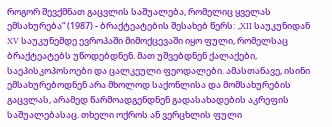როგორ შევქმნათ გაცვლის საშუალება, რომელიც ყველას ემსახურება“ (1987) - ბრაქტეატების შესახებ წერს: „XII საუკუნიდან XV საუკუნემდე ევროპაში მიმოქცევაში იყო ფული, რომელსაც ბრაქტეატებს უწოდებდნენ. მათ უშვებდნენ ქალაქები, საეპისკოპოსოები და ცალკეული ფეოდალები. ამასთანავე, ისინი ემსახურებოდნენ არა მხოლოდ საქონლისა და მომსახურების გაცვლას, არამედ წარმოადგენდნენ გადასახადების აკრეფის საშუალებასაც. თხელი ოქროს ან ვერცხლის ფული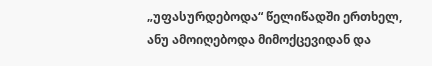„უფასურდებოდა“ წელიწადში ერთხელ, ანუ ამოიღებოდა მიმოქცევიდან და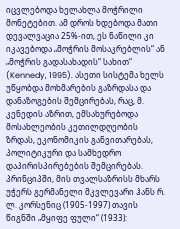იცვლებოდა ხელახლა მოჭრილი მონეტებით. ამ დროს ხდებოდა მათი დევალვაცია 25%-ით, ეს ნაწილი კი იკავებოდა „მოჭრის მოსაკრებლის“ ან „მოჭრის გადასახადის“ სახით“ (Kennedy, 1995). ასეთი სისტემა ხელს უწყობდა მოხმარების გაზრდასა და დანაზოგების შემცირებას, რაც, მ. კენედის აზრით, ემსახურებოდა მოსახლეობის კეთილდღეობის ზრდას, ეკონომიკის განვითარებას, პოლიტიკური და სამხედრო დაპირისპირებების შემცირებას. პრინციპში, მის თვალსაზრისს მხარს უჭერს გერმანელი მკვლევარი ჰანს რ. ლ. კორსენიც (1905-1997) თავის წიგნში „მყიფე ფული“ (1933):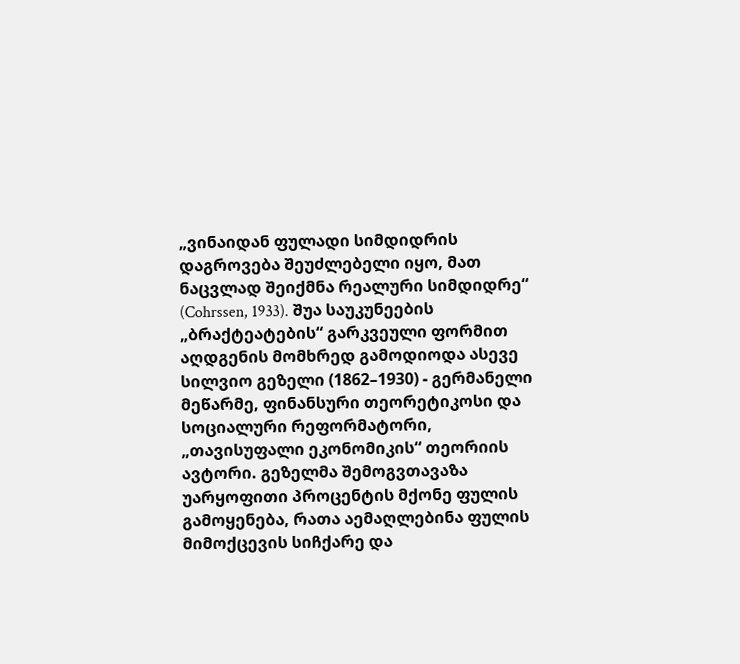„ვინაიდან ფულადი სიმდიდრის დაგროვება შეუძლებელი იყო, მათ ნაცვლად შეიქმნა რეალური სიმდიდრე“ (Cohrssen, 1933). შუა საუკუნეების „ბრაქტეატების“ გარკვეული ფორმით აღდგენის მომხრედ გამოდიოდა ასევე სილვიო გეზელი (1862–1930) - გერმანელი მეწარმე, ფინანსური თეორეტიკოსი და სოციალური რეფორმატორი, „თავისუფალი ეკონომიკის“ თეორიის ავტორი. გეზელმა შემოგვთავაზა უარყოფითი პროცენტის მქონე ფულის გამოყენება, რათა აემაღლებინა ფულის მიმოქცევის სიჩქარე და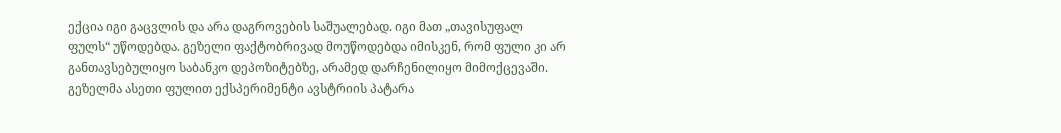ექცია იგი გაცვლის და არა დაგროვების საშუალებად. იგი მათ „თავისუფალ ფულს“ უწოდებდა. გეზელი ფაქტობრივად მოუწოდებდა იმისკენ, რომ ფული კი არ განთავსებულიყო საბანკო დეპოზიტებზე, არამედ დარჩენილიყო მიმოქცევაში. გეზელმა ასეთი ფულით ექსპერიმენტი ავსტრიის პატარა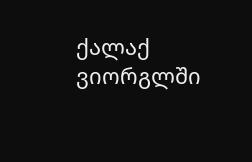ქალაქ ვიორგლში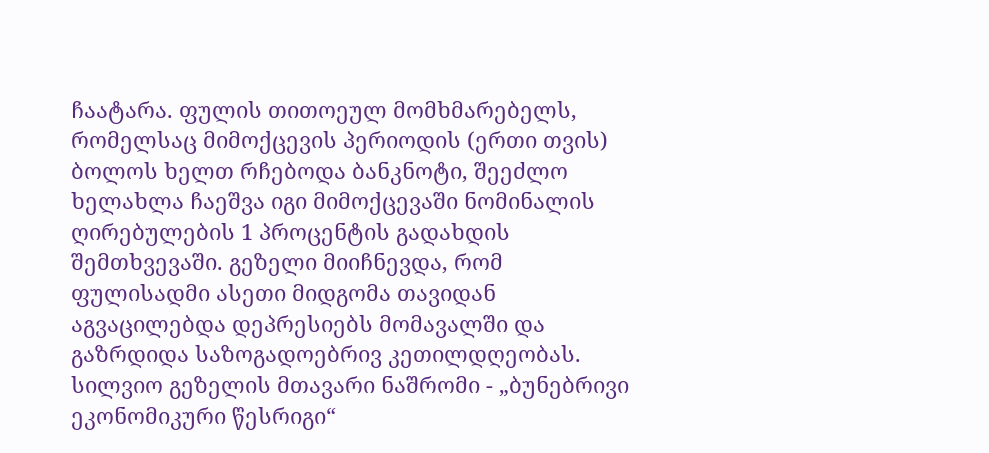ჩაატარა. ფულის თითოეულ მომხმარებელს, რომელსაც მიმოქცევის პერიოდის (ერთი თვის) ბოლოს ხელთ რჩებოდა ბანკნოტი, შეეძლო ხელახლა ჩაეშვა იგი მიმოქცევაში ნომინალის ღირებულების 1 პროცენტის გადახდის შემთხვევაში. გეზელი მიიჩნევდა, რომ ფულისადმი ასეთი მიდგომა თავიდან აგვაცილებდა დეპრესიებს მომავალში და გაზრდიდა საზოგადოებრივ კეთილდღეობას. სილვიო გეზელის მთავარი ნაშრომი - „ბუნებრივი ეკონომიკური წესრიგი“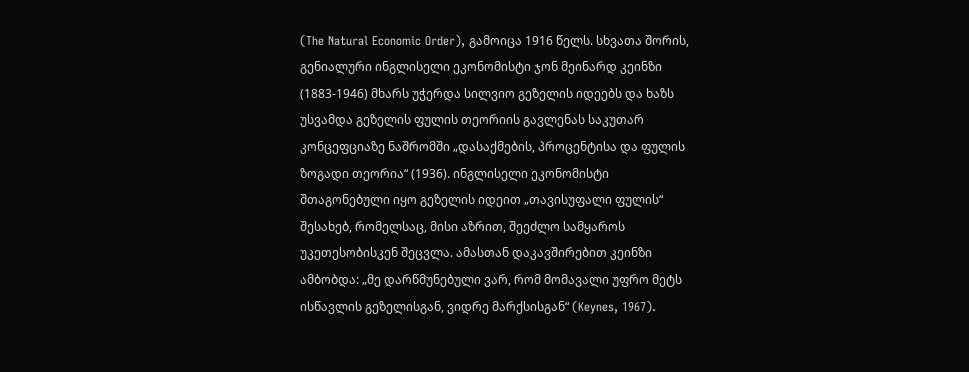(The Natural Economic Order), გამოიცა 1916 წელს. სხვათა შორის, გენიალური ინგლისელი ეკონომისტი ჯონ მეინარდ კეინზი (1883-1946) მხარს უჭერდა სილვიო გეზელის იდეებს და ხაზს უსვამდა გეზელის ფულის თეორიის გავლენას საკუთარ კონცეფციაზე ნაშრომში „დასაქმების, პროცენტისა და ფულის ზოგადი თეორია“ (1936). ინგლისელი ეკონომისტი შთაგონებული იყო გეზელის იდეით „თავისუფალი ფულის“ შესახებ, რომელსაც, მისი აზრით, შეეძლო სამყაროს უკეთესობისკენ შეცვლა. ამასთან დაკავშირებით კეინზი ამბობდა: „მე დარწმუნებული ვარ, რომ მომავალი უფრო მეტს ისწავლის გეზელისგან, ვიდრე მარქსისგან“ (Keynes, 1967).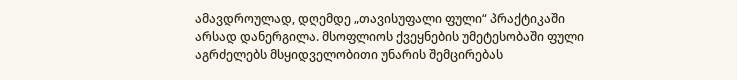ამავდროულად, დღემდე „თავისუფალი ფული“ პრაქტიკაში არსად დანერგილა. მსოფლიოს ქვეყნების უმეტესობაში ფული აგრძელებს მსყიდველობითი უნარის შემცირებას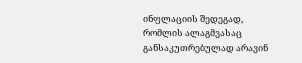ინფლაციის შედეგად, რომლის ალაგმვასაც განსაკუთრებულად არავინ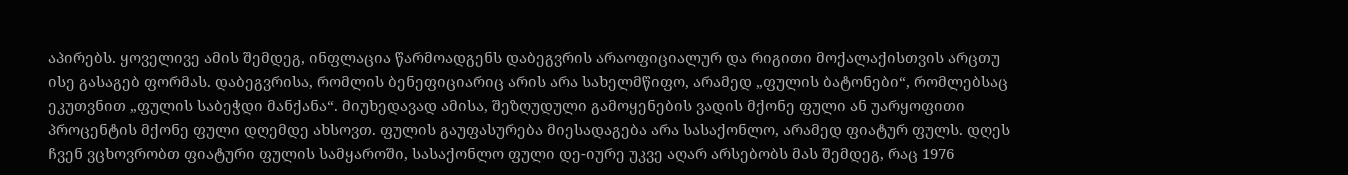აპირებს. ყოველივე ამის შემდეგ, ინფლაცია წარმოადგენს დაბეგვრის არაოფიციალურ და რიგითი მოქალაქისთვის არცთუ ისე გასაგებ ფორმას. დაბეგვრისა, რომლის ბენეფიციარიც არის არა სახელმწიფო, არამედ „ფულის ბატონები“, რომლებსაც ეკუთვნით „ფულის საბეჭდი მანქანა“. მიუხედავად ამისა, შეზღუდული გამოყენების ვადის მქონე ფული ან უარყოფითი პროცენტის მქონე ფული დღემდე ახსოვთ. ფულის გაუფასურება მიესადაგება არა სასაქონლო, არამედ ფიატურ ფულს. დღეს ჩვენ ვცხოვრობთ ფიატური ფულის სამყაროში, სასაქონლო ფული დე-იურე უკვე აღარ არსებობს მას შემდეგ, რაც 1976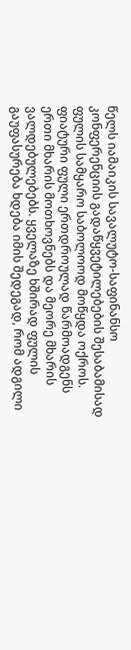წელს იამაიკის სავალუტო-საფინანსო კონფერენციის გადაწყვეტილებების შესაბამისად ფულის სამყარო საბოლოოდ მოწყდა ოქროს. ფიატური ფული ერთდროულად წარმოადგენს ერთი მხარის მოთხოვნებს და მეორე მხარის ვალდებულებებს. ყველაზე ხშირად ფულის გაუფასურება ხდება იმის შედეგად, რომ ადგილი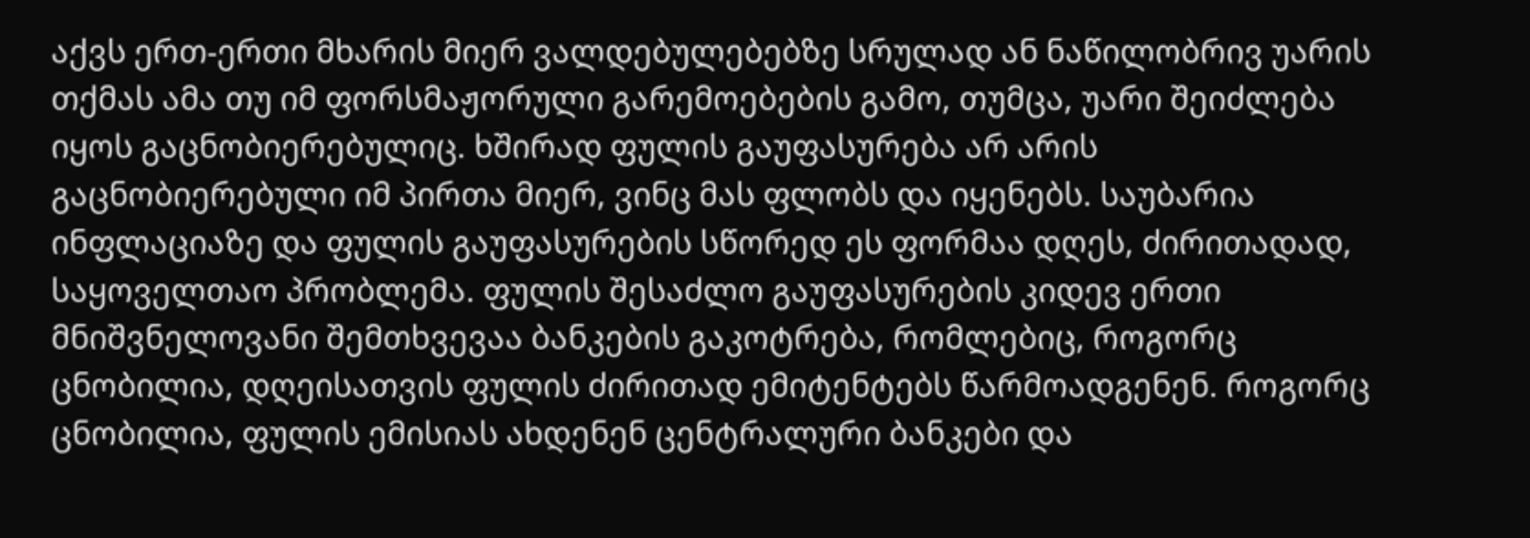აქვს ერთ-ერთი მხარის მიერ ვალდებულებებზე სრულად ან ნაწილობრივ უარის თქმას ამა თუ იმ ფორსმაჟორული გარემოებების გამო, თუმცა, უარი შეიძლება იყოს გაცნობიერებულიც. ხშირად ფულის გაუფასურება არ არის გაცნობიერებული იმ პირთა მიერ, ვინც მას ფლობს და იყენებს. საუბარია ინფლაციაზე და ფულის გაუფასურების სწორედ ეს ფორმაა დღეს, ძირითადად, საყოველთაო პრობლემა. ფულის შესაძლო გაუფასურების კიდევ ერთი მნიშვნელოვანი შემთხვევაა ბანკების გაკოტრება, რომლებიც, როგორც ცნობილია, დღეისათვის ფულის ძირითად ემიტენტებს წარმოადგენენ. როგორც ცნობილია, ფულის ემისიას ახდენენ ცენტრალური ბანკები და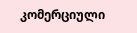კომერციული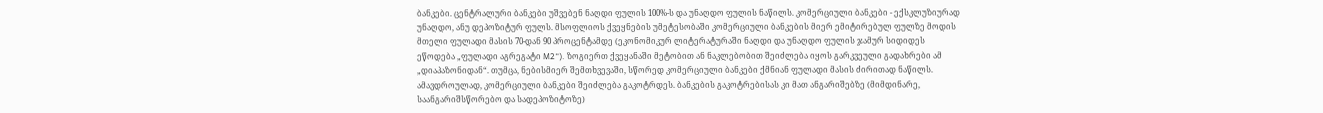ბანკები. ცენტრალური ბანკები უშვებენ ნაღდი ფულის 100%-ს და უნაღდო ფულის ნაწილს. კომერციული ბანკები - ექსკლუზიურად უნაღდო, ანუ დეპოზიტურ ფულს. მსოფლიოს ქვეყნების უმეტესობაში კომერციული ბანკების მიერ ემიტირებულ ფულზე მოდის მთელი ფულადი მასის 70-დან 90 პროცენტამდე (ეკონომიკურ ლიტერატურაში ნაღდი და უნაღდო ფულის ჯამურ სიდიდეს ეწოდება „ფულადი აგრეგატი M2“). ზოგიერთ ქვეყანაში მეტობით ან ნაკლებობით შეიძლება იყოს გარკვეული გადახრები ამ „დიაპაზონიდან“. თუმცა, ნებისმიერ შემთხვევაში, სწორედ კომერციული ბანკები ქმნიან ფულადი მასის ძირითად ნაწილს. ამავდროულად, კომერციული ბანკები შეიძლება გაკოტრდეს. ბანკების გაკოტრებისას კი მათ ანგარიშებზე (მიმდინარე, საანგარიშსწორებო და სადეპოზიტოზე)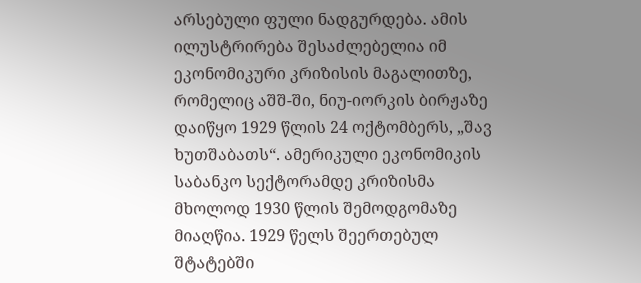არსებული ფული ნადგურდება. ამის ილუსტრირება შესაძლებელია იმ ეკონომიკური კრიზისის მაგალითზე, რომელიც აშშ-ში, ნიუ-იორკის ბირჟაზე დაიწყო 1929 წლის 24 ოქტომბერს, „შავ ხუთშაბათს“. ამერიკული ეკონომიკის საბანკო სექტორამდე კრიზისმა მხოლოდ 1930 წლის შემოდგომაზე მიაღწია. 1929 წელს შეერთებულ შტატებში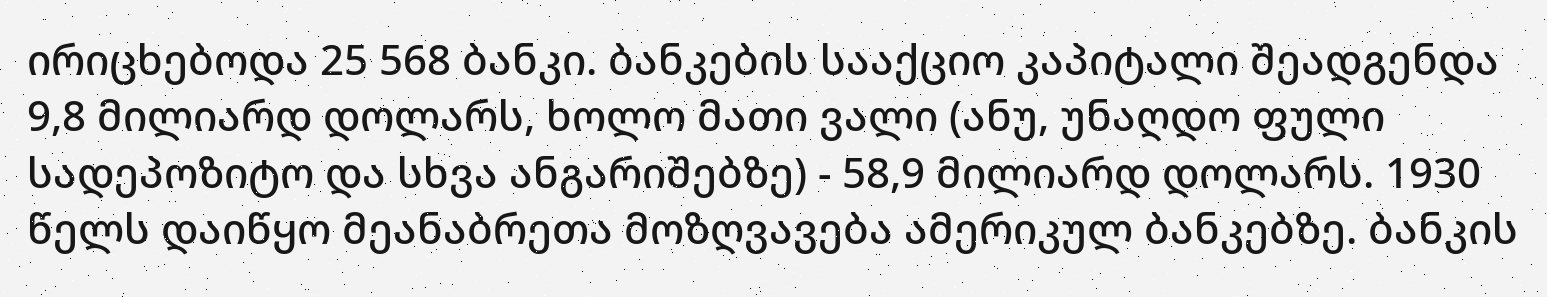ირიცხებოდა 25 568 ბანკი. ბანკების სააქციო კაპიტალი შეადგენდა 9,8 მილიარდ დოლარს, ხოლო მათი ვალი (ანუ, უნაღდო ფული სადეპოზიტო და სხვა ანგარიშებზე) - 58,9 მილიარდ დოლარს. 1930 წელს დაიწყო მეანაბრეთა მოზღვავება ამერიკულ ბანკებზე. ბანკის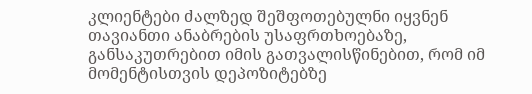კლიენტები ძალზედ შეშფოთებულნი იყვნენ თავიანთი ანაბრების უსაფრთხოებაზე, განსაკუთრებით იმის გათვალისწინებით, რომ იმ მომენტისთვის დეპოზიტებზე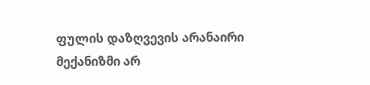ფულის დაზღვევის არანაირი მექანიზმი არ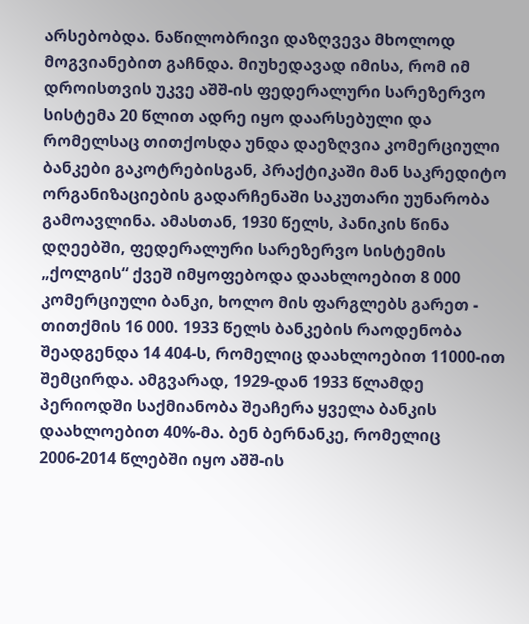არსებობდა. ნაწილობრივი დაზღვევა მხოლოდ მოგვიანებით გაჩნდა. მიუხედავად იმისა, რომ იმ დროისთვის უკვე აშშ-ის ფედერალური სარეზერვო სისტემა 20 წლით ადრე იყო დაარსებული და რომელსაც თითქოსდა უნდა დაეზღვია კომერციული ბანკები გაკოტრებისგან, პრაქტიკაში მან საკრედიტო ორგანიზაციების გადარჩენაში საკუთარი უუნარობა გამოავლინა. ამასთან, 1930 წელს, პანიკის წინა დღეებში, ფედერალური სარეზერვო სისტემის „ქოლგის“ ქვეშ იმყოფებოდა დაახლოებით 8 000 კომერციული ბანკი, ხოლო მის ფარგლებს გარეთ - თითქმის 16 000. 1933 წელს ბანკების რაოდენობა შეადგენდა 14 404-ს, რომელიც დაახლოებით 11000-ით შემცირდა. ამგვარად, 1929-დან 1933 წლამდე პერიოდში საქმიანობა შეაჩერა ყველა ბანკის დაახლოებით 40%-მა. ბენ ბერნანკე, რომელიც 2006-2014 წლებში იყო აშშ-ის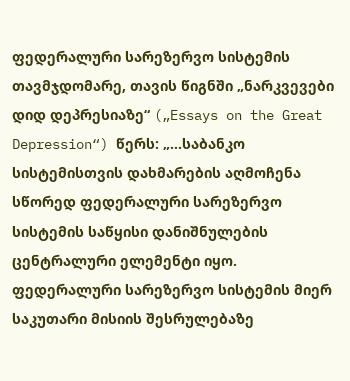ფედერალური სარეზერვო სისტემის თავმჯდომარე, თავის წიგნში „ნარკვევები დიდ დეპრესიაზე“ („Essays on the Great Depression“) წერს: „...საბანკო სისტემისთვის დახმარების აღმოჩენა სწორედ ფედერალური სარეზერვო სისტემის საწყისი დანიშნულების ცენტრალური ელემენტი იყო. ფედერალური სარეზერვო სისტემის მიერ საკუთარი მისიის შესრულებაზე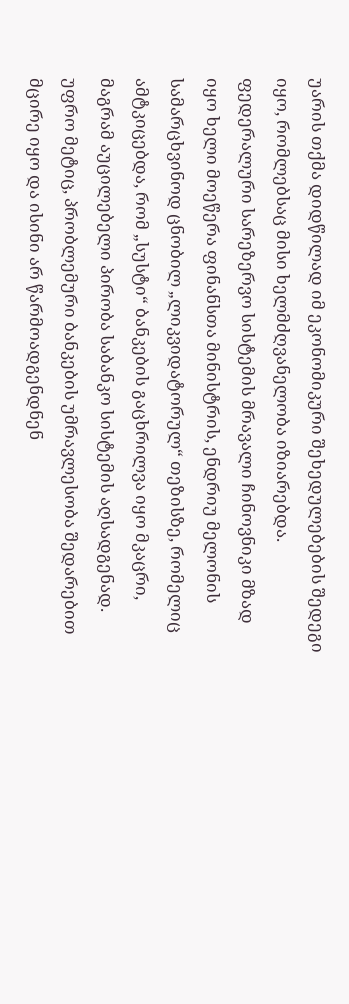უარის თქმა დიდწილად იმ ეკონომიკური შეხედულებების შედეგი იყო, რომლებსაც მისი ხელმძღვანელობა იზიარებდა. ფედერალური სარეზერვო სისტემის მრავალი ჩინოვნიკი მზად იყო ხელი მოეწერა ფინანსთა მინისტრის, ენდრიუ მელონის სამარცხვინოდ ცნობილ „ლიკვიდატორულ“ თეზისზე, რომელიც ამტკიცებდა, რომ „სუსტი“ ბანკების გაცხრილვა იყო მკაცრი, მაგრამ აუცილებელი პირობა საბანკო სისტემის აღსადგენად. უფრო მეტიც, პრობლემური ბანკების უმრავლესობა შედარებით მცირე იყო და ისინი არ წარმოადგენდნენ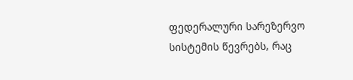ფედერალური სარეზერვო სისტემის წევრებს, რაც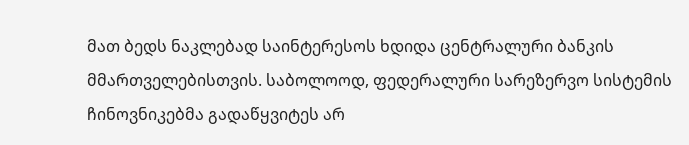მათ ბედს ნაკლებად საინტერესოს ხდიდა ცენტრალური ბანკის მმართველებისთვის. საბოლოოდ, ფედერალური სარეზერვო სისტემის ჩინოვნიკებმა გადაწყვიტეს არ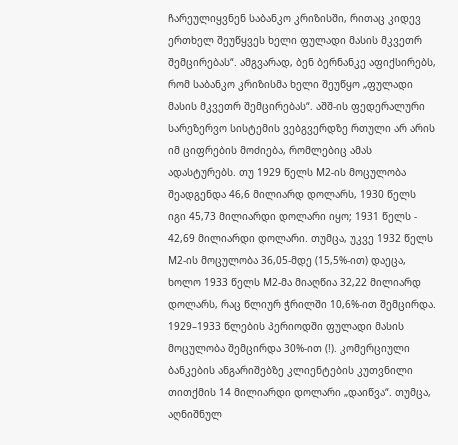ჩარეულიყვნენ საბანკო კრიზისში, რითაც კიდევ ერთხელ შეუწყვეს ხელი ფულადი მასის მკვეთრ შემცირებას“. ამგვარად, ბენ ბერნანკე აფიქსირებს, რომ საბანკო კრიზისმა ხელი შეუწყო „ფულადი მასის მკვეთრ შემცირებას“. აშშ-ის ფედერალური სარეზერვო სისტემის ვებგვერდზე რთული არ არის იმ ციფრების მოძიება, რომლებიც ამას ადასტურებს. თუ 1929 წელს M2-ის მოცულობა შეადგენდა 46,6 მილიარდ დოლარს, 1930 წელს იგი 45,73 მილიარდი დოლარი იყო; 1931 წელს - 42,69 მილიარდი დოლარი. თუმცა, უკვე 1932 წელს M2-ის მოცულობა 36,05-მდე (15,5%-ით) დაეცა, ხოლო 1933 წელს M2-მა მიაღწია 32,22 მილიარდ დოლარს, რაც წლიურ ჭრილში 10,6%-ით შემცირდა. 1929–1933 წლების პერიოდში ფულადი მასის მოცულობა შემცირდა 30%-ით (!). კომერციული ბანკების ანგარიშებზე კლიენტების კუთვნილი თითქმის 14 მილიარდი დოლარი „დაიწვა“. თუმცა, აღნიშნულ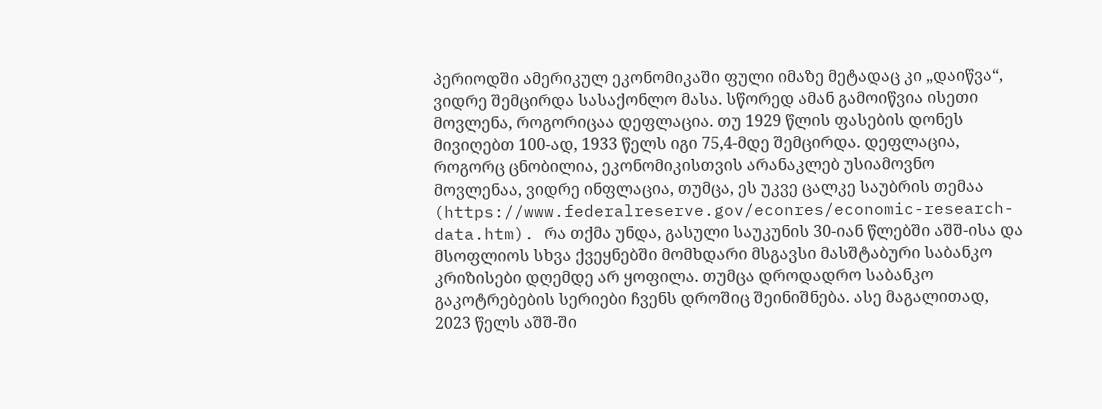პერიოდში ამერიკულ ეკონომიკაში ფული იმაზე მეტადაც კი „დაიწვა“, ვიდრე შემცირდა სასაქონლო მასა. სწორედ ამან გამოიწვია ისეთი მოვლენა, როგორიცაა დეფლაცია. თუ 1929 წლის ფასების დონეს მივიღებთ 100-ად, 1933 წელს იგი 75,4-მდე შემცირდა. დეფლაცია, როგორც ცნობილია, ეკონომიკისთვის არანაკლებ უსიამოვნო მოვლენაა, ვიდრე ინფლაცია, თუმცა, ეს უკვე ცალკე საუბრის თემაა (https://www.federalreserve.gov/econres/economic-research-data.htm). რა თქმა უნდა, გასული საუკუნის 30-იან წლებში აშშ-ისა და მსოფლიოს სხვა ქვეყნებში მომხდარი მსგავსი მასშტაბური საბანკო კრიზისები დღემდე არ ყოფილა. თუმცა დროდადრო საბანკო გაკოტრებების სერიები ჩვენს დროშიც შეინიშნება. ასე მაგალითად, 2023 წელს აშშ-ში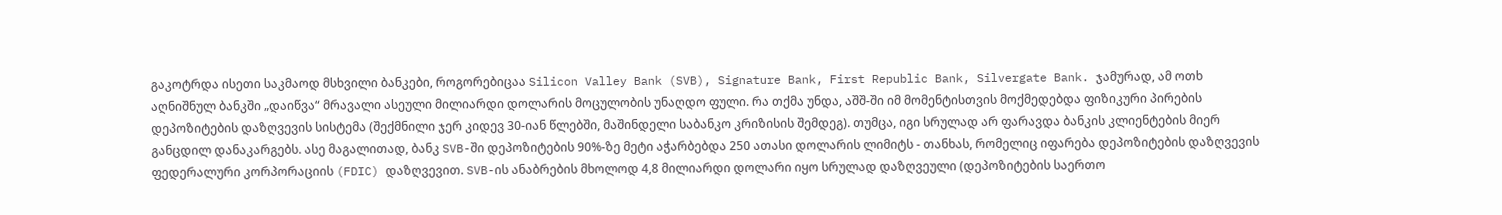გაკოტრდა ისეთი საკმაოდ მსხვილი ბანკები, როგორებიცაა Silicon Valley Bank (SVB), Signature Bank, First Republic Bank, Silvergate Bank. ჯამურად, ამ ოთხ აღნიშნულ ბანკში „დაიწვა“ მრავალი ასეული მილიარდი დოლარის მოცულობის უნაღდო ფული. რა თქმა უნდა, აშშ-ში იმ მომენტისთვის მოქმედებდა ფიზიკური პირების დეპოზიტების დაზღვევის სისტემა (შექმნილი ჯერ კიდევ 30-იან წლებში, მაშინდელი საბანკო კრიზისის შემდეგ). თუმცა, იგი სრულად არ ფარავდა ბანკის კლიენტების მიერ განცდილ დანაკარგებს. ასე მაგალითად, ბანკ SVB-ში დეპოზიტების 90%-ზე მეტი აჭარბებდა 250 ათასი დოლარის ლიმიტს - თანხას, რომელიც იფარება დეპოზიტების დაზღვევის ფედერალური კორპორაციის (FDIC) დაზღვევით. SVB-ის ანაბრების მხოლოდ 4,8 მილიარდი დოლარი იყო სრულად დაზღვეული (დეპოზიტების საერთო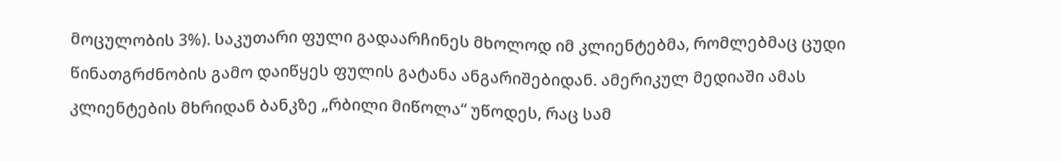მოცულობის 3%). საკუთარი ფული გადაარჩინეს მხოლოდ იმ კლიენტებმა, რომლებმაც ცუდი წინათგრძნობის გამო დაიწყეს ფულის გატანა ანგარიშებიდან. ამერიკულ მედიაში ამას კლიენტების მხრიდან ბანკზე „რბილი მიწოლა“ უწოდეს, რაც სამ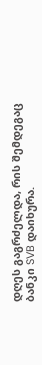დღეს გაგრძელდა, რის შემდეგაც ბანკი SVB დაიხურა.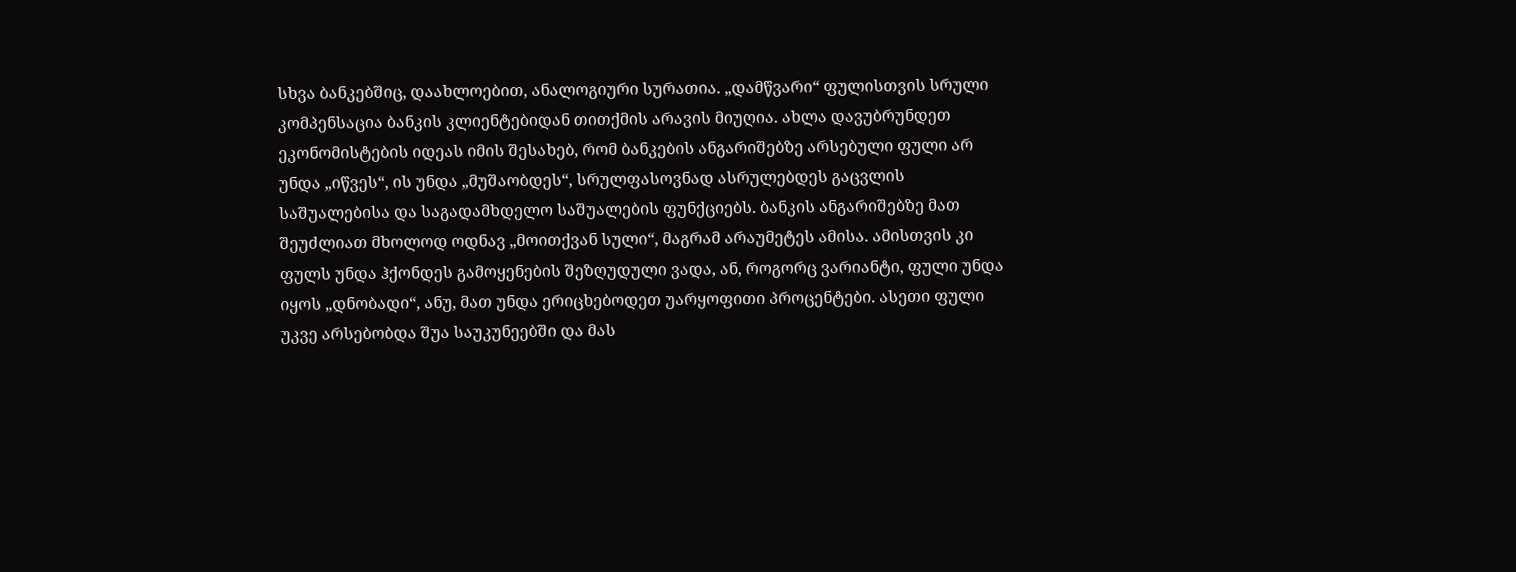სხვა ბანკებშიც, დაახლოებით, ანალოგიური სურათია. „დამწვარი“ ფულისთვის სრული კომპენსაცია ბანკის კლიენტებიდან თითქმის არავის მიუღია. ახლა დავუბრუნდეთ ეკონომისტების იდეას იმის შესახებ, რომ ბანკების ანგარიშებზე არსებული ფული არ უნდა „იწვეს“, ის უნდა „მუშაობდეს“, სრულფასოვნად ასრულებდეს გაცვლის საშუალებისა და საგადამხდელო საშუალების ფუნქციებს. ბანკის ანგარიშებზე მათ შეუძლიათ მხოლოდ ოდნავ „მოითქვან სული“, მაგრამ არაუმეტეს ამისა. ამისთვის კი ფულს უნდა ჰქონდეს გამოყენების შეზღუდული ვადა, ან, როგორც ვარიანტი, ფული უნდა იყოს „დნობადი“, ანუ, მათ უნდა ერიცხებოდეთ უარყოფითი პროცენტები. ასეთი ფული უკვე არსებობდა შუა საუკუნეებში და მას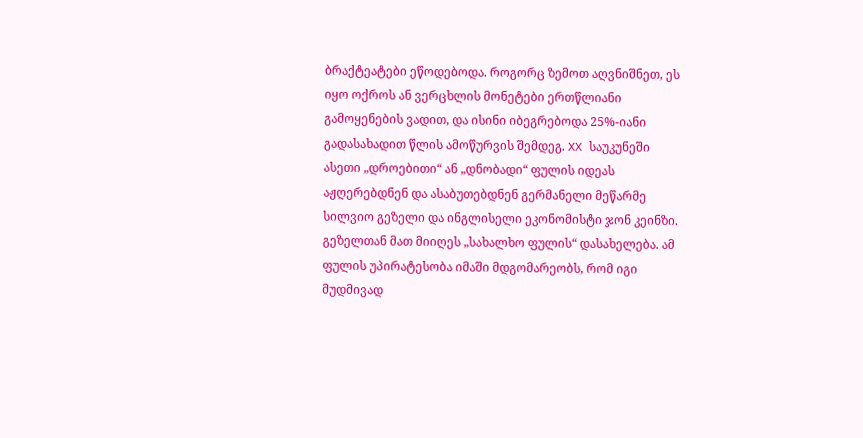ბრაქტეატები ეწოდებოდა. როგორც ზემოთ აღვნიშნეთ, ეს იყო ოქროს ან ვერცხლის მონეტები ერთწლიანი გამოყენების ვადით, და ისინი იბეგრებოდა 25%-იანი გადასახადით წლის ამოწურვის შემდეგ. XX საუკუნეში ასეთი „დროებითი“ ან „დნობადი“ ფულის იდეას აჟღერებდნენ და ასაბუთებდნენ გერმანელი მეწარმე სილვიო გეზელი და ინგლისელი ეკონომისტი ჯონ კეინზი. გეზელთან მათ მიიღეს „სახალხო ფულის“ დასახელება. ამ ფულის უპირატესობა იმაში მდგომარეობს, რომ იგი მუდმივად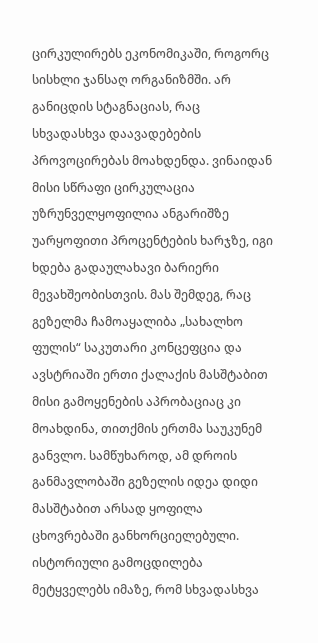ცირკულირებს ეკონომიკაში, როგორც სისხლი ჯანსაღ ორგანიზმში. არ განიცდის სტაგნაციას, რაც სხვადასხვა დაავადებების პროვოცირებას მოახდენდა. ვინაიდან მისი სწრაფი ცირკულაცია უზრუნველყოფილია ანგარიშზე უარყოფითი პროცენტების ხარჯზე, იგი ხდება გადაულახავი ბარიერი მევახშეობისთვის. მას შემდეგ, რაც გეზელმა ჩამოაყალიბა „სახალხო ფულის“ საკუთარი კონცეფცია და ავსტრიაში ერთი ქალაქის მასშტაბით მისი გამოყენების აპრობაციაც კი მოახდინა, თითქმის ერთმა საუკუნემ განვლო. სამწუხაროდ, ამ დროის განმავლობაში გეზელის იდეა დიდი მასშტაბით არსად ყოფილა ცხოვრებაში განხორციელებული. ისტორიული გამოცდილება მეტყველებს იმაზე, რომ სხვადასხვა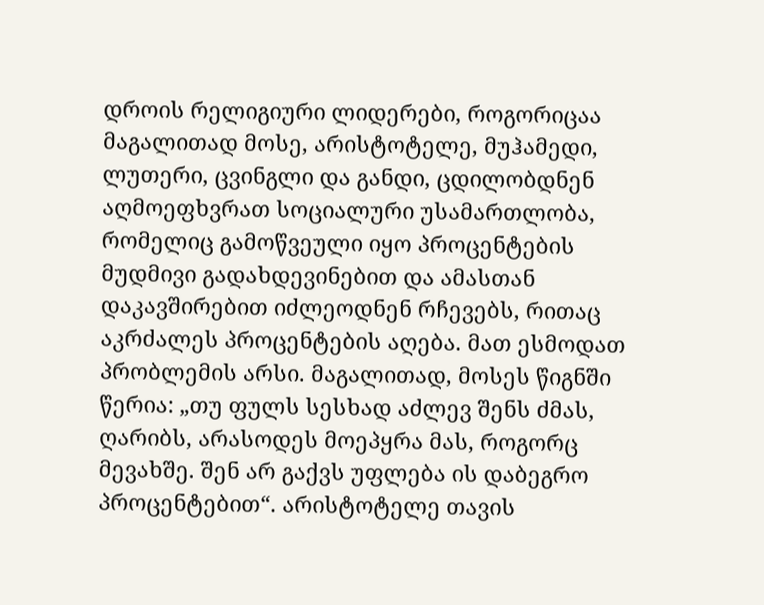დროის რელიგიური ლიდერები, როგორიცაა მაგალითად მოსე, არისტოტელე, მუჰამედი, ლუთერი, ცვინგლი და განდი, ცდილობდნენ აღმოეფხვრათ სოციალური უსამართლობა, რომელიც გამოწვეული იყო პროცენტების მუდმივი გადახდევინებით და ამასთან დაკავშირებით იძლეოდნენ რჩევებს, რითაც აკრძალეს პროცენტების აღება. მათ ესმოდათ პრობლემის არსი. მაგალითად, მოსეს წიგნში წერია: „თუ ფულს სესხად აძლევ შენს ძმას, ღარიბს, არასოდეს მოეპყრა მას, როგორც მევახშე. შენ არ გაქვს უფლება ის დაბეგრო პროცენტებით“. არისტოტელე თავის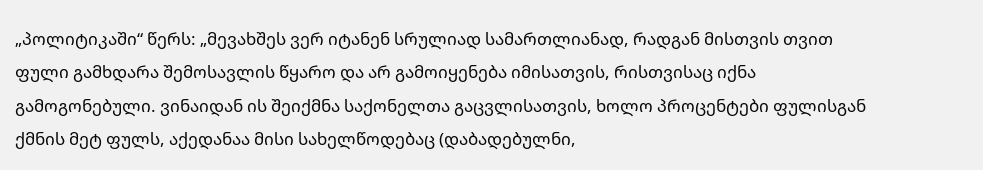„პოლიტიკაში“ წერს: „მევახშეს ვერ იტანენ სრულიად სამართლიანად, რადგან მისთვის თვით ფული გამხდარა შემოსავლის წყარო და არ გამოიყენება იმისათვის, რისთვისაც იქნა გამოგონებული. ვინაიდან ის შეიქმნა საქონელთა გაცვლისათვის, ხოლო პროცენტები ფულისგან ქმნის მეტ ფულს, აქედანაა მისი სახელწოდებაც (დაბადებულნი,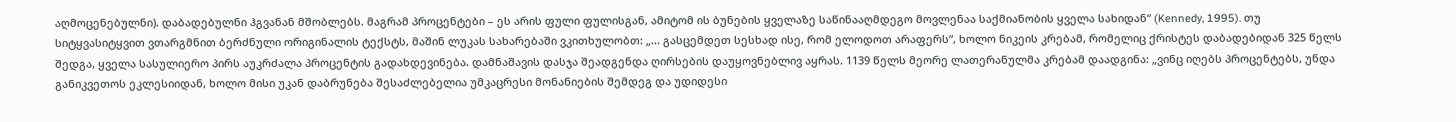აღმოცენებულნი). დაბადებულნი ჰგვანან მშობლებს. მაგრამ პროცენტები – ეს არის ფული ფულისგან, ამიტომ ის ბუნების ყველაზე საწინააღმდეგო მოვლენაა საქმიანობის ყველა სახიდან“ (Kennedy, 1995). თუ სიტყვასიტყვით ვთარგმნით ბერძნული ორიგინალის ტექსტს, მაშინ ლუკას სახარებაში ვკითხულობთ: „... გასცემდეთ სესხად ისე, რომ ელოდოთ არაფერს“, ხოლო ნიკეის კრებამ, რომელიც ქრისტეს დაბადებიდან 325 წელს შედგა, ყველა სასულიერო პირს აუკრძალა პროცენტის გადახდევინება. დამნაშავის დასჯა შეადგენდა ღირსების დაუყოვნებლივ აყრას. 1139 წელს მეორე ლათერანულმა კრებამ დაადგინა: „ვინც იღებს პროცენტებს, უნდა განიკვეთოს ეკლესიიდან, ხოლო მისი უკან დაბრუნება შესაძლებელია უმკაცრესი მონანიების შემდეგ და უდიდესი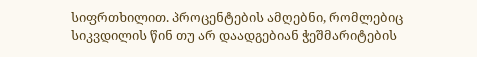სიფრთხილით. პროცენტების ამღებნი, რომლებიც სიკვდილის წინ თუ არ დაადგებიან ჭეშმარიტების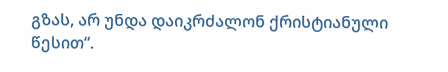გზას, არ უნდა დაიკრძალონ ქრისტიანული წესით“.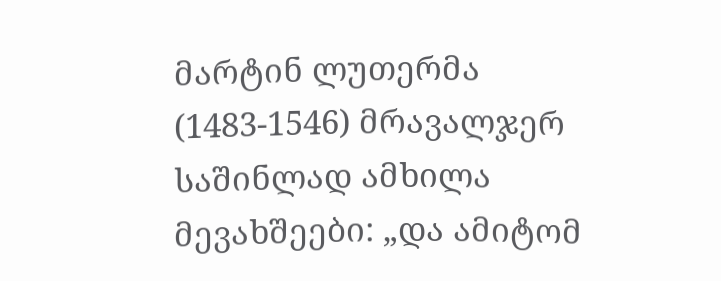მარტინ ლუთერმა (1483-1546) მრავალჯერ საშინლად ამხილა მევახშეები: „და ამიტომ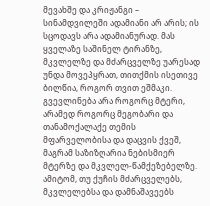მევახშე და კრიჟანგი – სინამდვილეში ადამიანი არ არის; ის სცოდავს არა ადამიანურად. მას ყველაზე საშინელ ტირანზე, მკვლელზე და მძარცველზე უარესად უნდა მოვეპყრათ, თითქმის ისეთივე ბილწია, როგორ თვით ეშმაკი. გვევლინება არა როგორც მტერი, არამედ როგორც მეგობარი და თანამოქალაქე თემის მფარველობისა და დაცვის ქვეშ, მაგრამ საზიზღარია ნებისმიერ მტერზე და მკვლელ-წამქეზებელზე. ამიტომ, თუ ქუჩის მძარცველებს, მკვლელებსა და დამნაშავეებს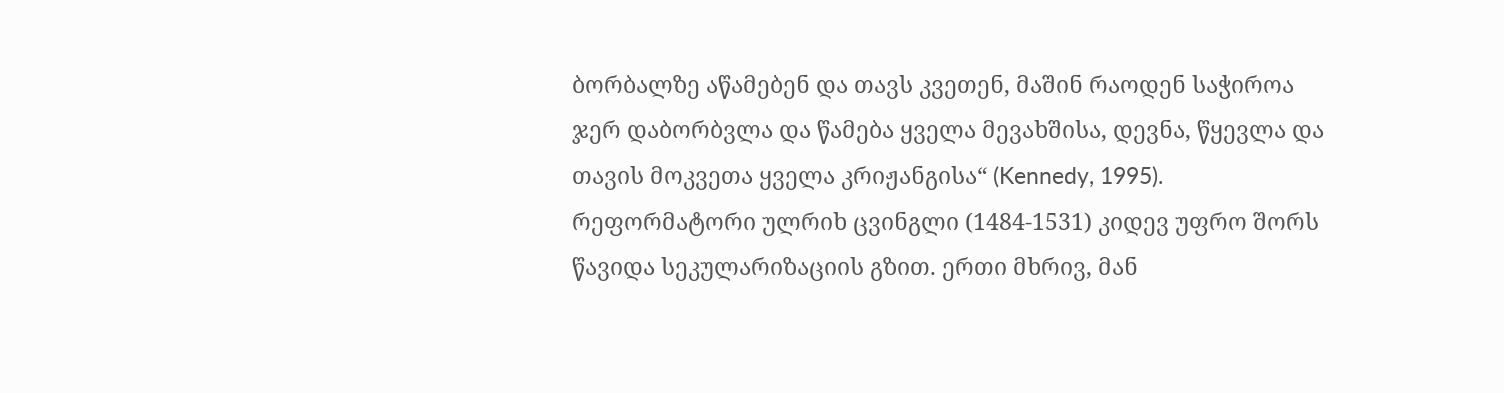ბორბალზე აწამებენ და თავს კვეთენ, მაშინ რაოდენ საჭიროა ჯერ დაბორბვლა და წამება ყველა მევახშისა, დევნა, წყევლა და თავის მოკვეთა ყველა კრიჟანგისა“ (Kennedy, 1995). რეფორმატორი ულრიხ ცვინგლი (1484-1531) კიდევ უფრო შორს წავიდა სეკულარიზაციის გზით. ერთი მხრივ, მან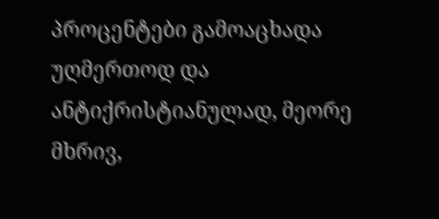პროცენტები გამოაცხადა უღმერთოდ და ანტიქრისტიანულად, მეორე მხრივ,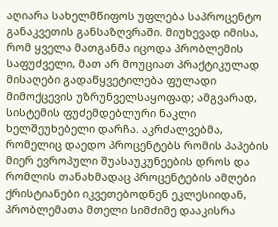აღიარა სახელმწიფოს უფლება საპროცენტო განაკვეთის განსაზღვრაში. მიუხევად იმისა, რომ ყველა მათგანმა იცოდა პრობლემის საფუძველი, მათ არ მოუციათ პრაქტიკულად მისაღები გადაწყვეტილება ფულადი მიმოქცევის უზრუნველსაყოფად; ამგვარად, სისტემის ფუძემდებლური ნაკლი ხელშეუხებელი დარჩა. აკრძალვებმა, რომელიც დაედო პროცენტებს რომის პაპების მიერ ევროპული შუასაუკუნეების დროს და რომლის თანახმადაც პროცენტების ამღები ქრისტიანები იკვეთებოდნენ ეკლესიიდან, პრობლემათა მთელი სიმძიმე დააკისრა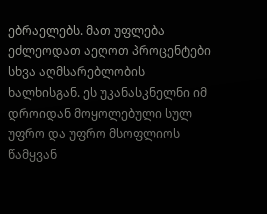ებრაელებს. მათ უფლება ეძლეოდათ აეღოთ პროცენტები სხვა აღმსარებლობის ხალხისგან. ეს უკანასკნელნი იმ დროიდან მოყოლებული სულ უფრო და უფრო მსოფლიოს წამყვან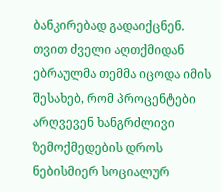ბანკირებად გადაიქცნენ. თვით ძველი აღთქმიდან ებრაულმა თემმა იცოდა იმის შესახებ, რომ პროცენტები არღვევენ ხანგრძლივი ზემოქმედების დროს ნებისმიერ სოციალურ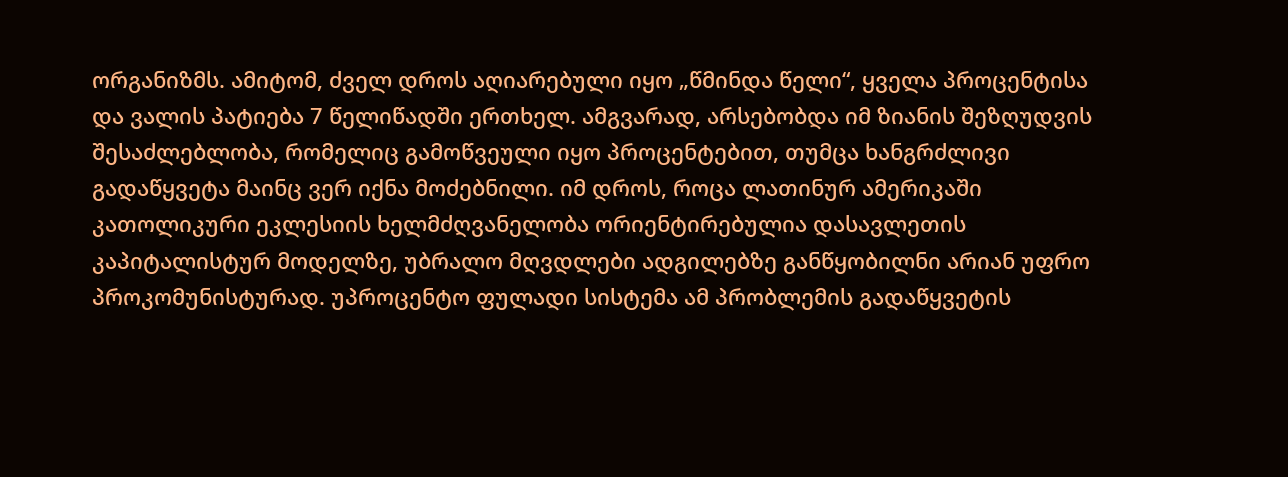ორგანიზმს. ამიტომ, ძველ დროს აღიარებული იყო „წმინდა წელი“, ყველა პროცენტისა და ვალის პატიება 7 წელიწადში ერთხელ. ამგვარად, არსებობდა იმ ზიანის შეზღუდვის შესაძლებლობა, რომელიც გამოწვეული იყო პროცენტებით, თუმცა ხანგრძლივი გადაწყვეტა მაინც ვერ იქნა მოძებნილი. იმ დროს, როცა ლათინურ ამერიკაში კათოლიკური ეკლესიის ხელმძღვანელობა ორიენტირებულია დასავლეთის კაპიტალისტურ მოდელზე, უბრალო მღვდლები ადგილებზე განწყობილნი არიან უფრო პროკომუნისტურად. უპროცენტო ფულადი სისტემა ამ პრობლემის გადაწყვეტის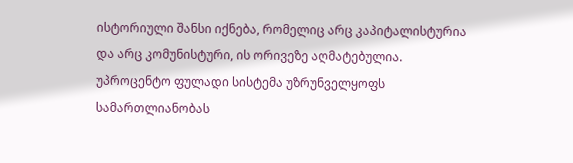ისტორიული შანსი იქნება, რომელიც არც კაპიტალისტურია და არც კომუნისტური, ის ორივეზე აღმატებულია. უპროცენტო ფულადი სისტემა უზრუნველყოფს სამართლიანობას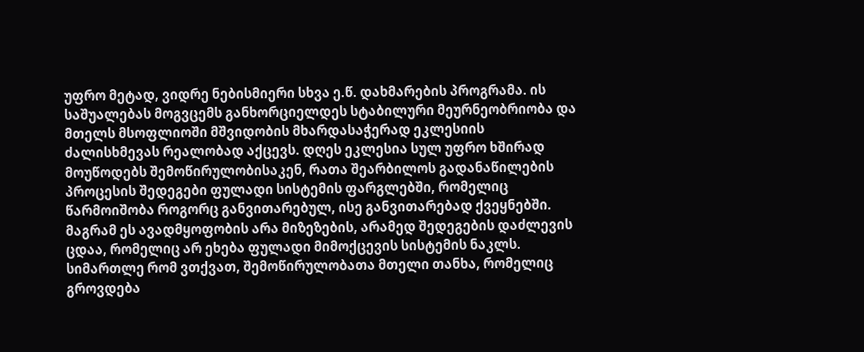უფრო მეტად, ვიდრე ნებისმიერი სხვა ე.წ. დახმარების პროგრამა. ის საშუალებას მოგვცემს განხორციელდეს სტაბილური მეურნეობრიობა და მთელს მსოფლიოში მშვიდობის მხარდასაჭერად ეკლესიის ძალისხმევას რეალობად აქცევს. დღეს ეკლესია სულ უფრო ხშირად მოუწოდებს შემოწირულობისაკენ, რათა შეარბილოს გადანაწილების პროცესის შედეგები ფულადი სისტემის ფარგლებში, რომელიც წარმოიშობა როგორც განვითარებულ, ისე განვითარებად ქვეყნებში. მაგრამ ეს ავადმყოფობის არა მიზეზების, არამედ შედეგების დაძლევის ცდაა, რომელიც არ ეხება ფულადი მიმოქცევის სისტემის ნაკლს. სიმართლე რომ ვთქვათ, შემოწირულობათა მთელი თანხა, რომელიც გროვდება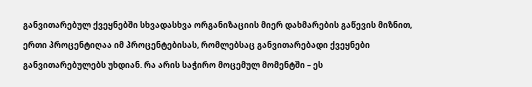განვითარებულ ქვეყნებში სხვადასხვა ორგანიზაციის მიერ დახმარების გაწევის მიზნით, ერთი პროცენტიღაა იმ პროცენტებისას, რომლებსაც განვითარებადი ქვეყნები განვითარებულებს უხდიან. რა არის საჭირო მოცემულ მომენტში – ეს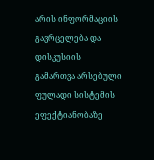არის ინფორმაციის გავრცელება და დისკუსიის გამართვა არსებული ფულადი სისტემის ეფექტიანობაზე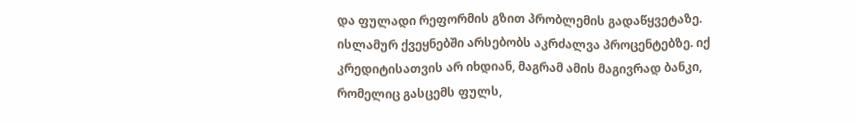და ფულადი რეფორმის გზით პრობლემის გადაწყვეტაზე. ისლამურ ქვეყნებში არსებობს აკრძალვა პროცენტებზე. იქ კრედიტისათვის არ იხდიან, მაგრამ ამის მაგივრად ბანკი, რომელიც გასცემს ფულს,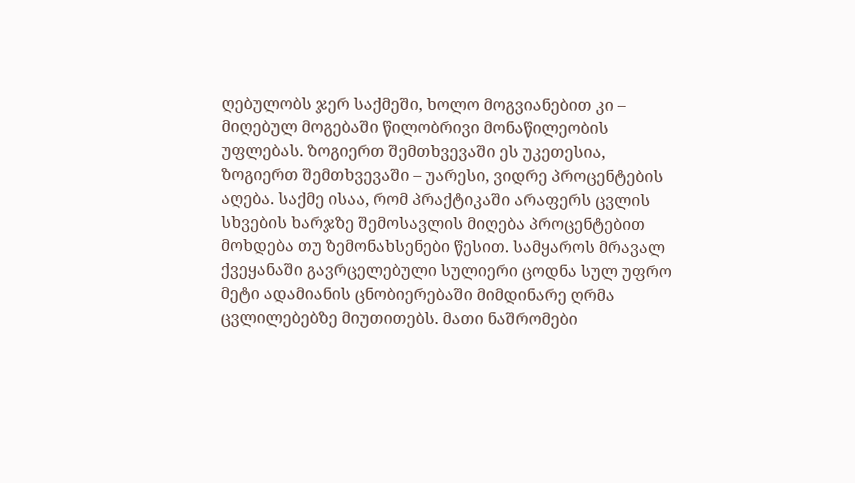ღებულობს ჯერ საქმეში, ხოლო მოგვიანებით კი – მიღებულ მოგებაში წილობრივი მონაწილეობის უფლებას. ზოგიერთ შემთხვევაში ეს უკეთესია, ზოგიერთ შემთხვევაში – უარესი, ვიდრე პროცენტების აღება. საქმე ისაა, რომ პრაქტიკაში არაფერს ცვლის სხვების ხარჯზე შემოსავლის მიღება პროცენტებით მოხდება თუ ზემონახსენები წესით. სამყაროს მრავალ ქვეყანაში გავრცელებული სულიერი ცოდნა სულ უფრო მეტი ადამიანის ცნობიერებაში მიმდინარე ღრმა ცვლილებებზე მიუთითებს. მათი ნაშრომები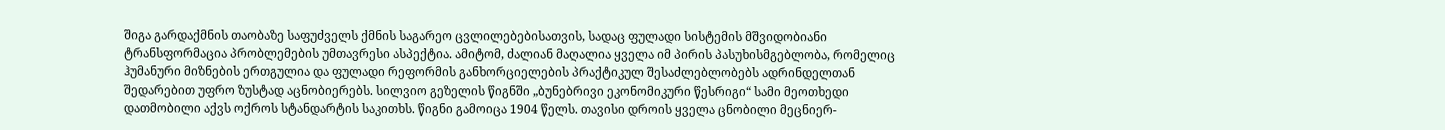შიგა გარდაქმნის თაობაზე საფუძველს ქმნის საგარეო ცვლილებებისათვის, სადაც ფულადი სისტემის მშვიდობიანი ტრანსფორმაცია პრობლემების უმთავრესი ასპექტია. ამიტომ, ძალიან მაღალია ყველა იმ პირის პასუხისმგებლობა, რომელიც ჰუმანური მიზნების ერთგულია და ფულადი რეფორმის განხორციელების პრაქტიკულ შესაძლებლობებს ადრინდელთან შედარებით უფრო ზუსტად აცნობიერებს. სილვიო გეზელის წიგნში „ბუნებრივი ეკონომიკური წესრიგი“ სამი მეოთხედი დათმობილი აქვს ოქროს სტანდარტის საკითხს. წიგნი გამოიცა 1904 წელს. თავისი დროის ყველა ცნობილი მეცნიერ-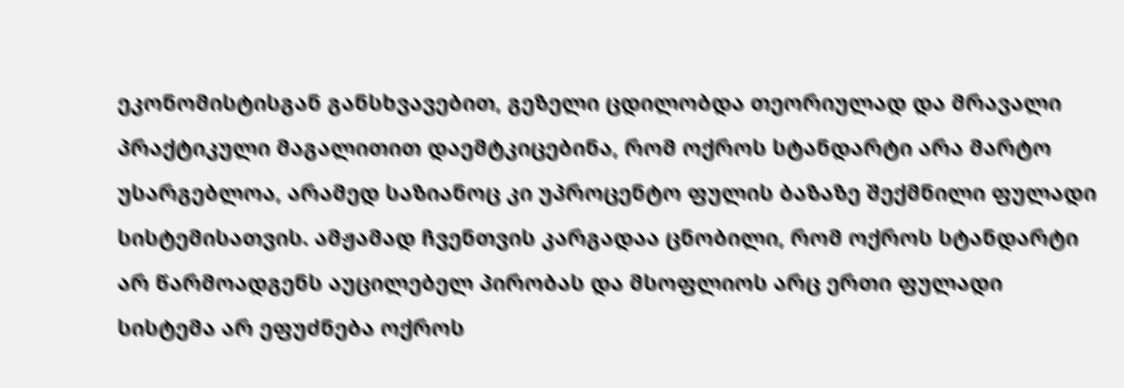ეკონომისტისგან განსხვავებით, გეზელი ცდილობდა თეორიულად და მრავალი პრაქტიკული მაგალითით დაემტკიცებინა, რომ ოქროს სტანდარტი არა მარტო უსარგებლოა, არამედ საზიანოც კი უპროცენტო ფულის ბაზაზე შექმნილი ფულადი სისტემისათვის. ამჟამად ჩვენთვის კარგადაა ცნობილი, რომ ოქროს სტანდარტი არ წარმოადგენს აუცილებელ პირობას და მსოფლიოს არც ერთი ფულადი სისტემა არ ეფუძნება ოქროს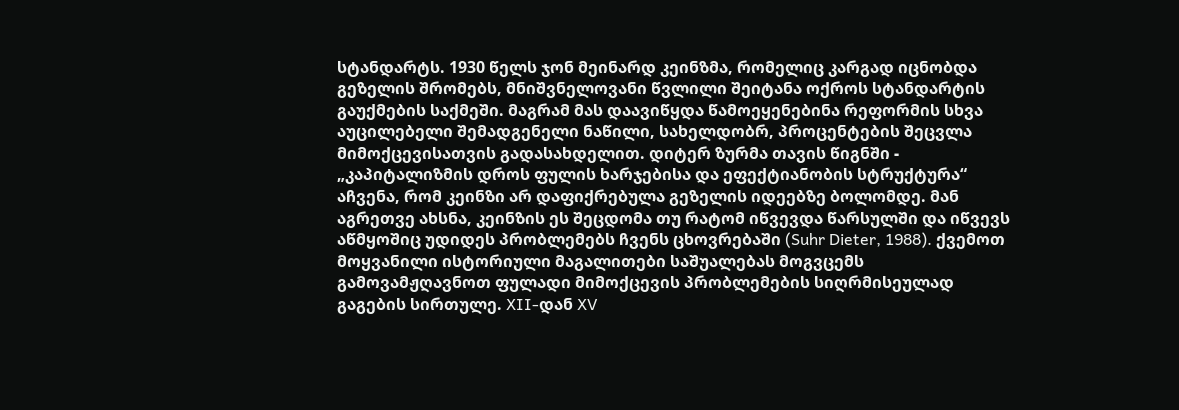სტანდარტს. 1930 წელს ჯონ მეინარდ კეინზმა, რომელიც კარგად იცნობდა გეზელის შრომებს, მნიშვნელოვანი წვლილი შეიტანა ოქროს სტანდარტის გაუქმების საქმეში. მაგრამ მას დაავიწყდა წამოეყენებინა რეფორმის სხვა აუცილებელი შემადგენელი ნაწილი, სახელდობრ, პროცენტების შეცვლა მიმოქცევისათვის გადასახდელით. დიტერ ზურმა თავის წიგნში - „კაპიტალიზმის დროს ფულის ხარჯებისა და ეფექტიანობის სტრუქტურა“ აჩვენა, რომ კეინზი არ დაფიქრებულა გეზელის იდეებზე ბოლომდე. მან აგრეთვე ახსნა, კეინზის ეს შეცდომა თუ რატომ იწვევდა წარსულში და იწვევს აწმყოშიც უდიდეს პრობლემებს ჩვენს ცხოვრებაში (Suhr Dieter, 1988). ქვემოთ მოყვანილი ისტორიული მაგალითები საშუალებას მოგვცემს გამოვამჟღავნოთ ფულადი მიმოქცევის პრობლემების სიღრმისეულად გაგების სირთულე. XII-დან XV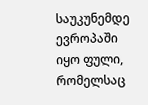საუკუნემდე ევროპაში იყო ფული, რომელსაც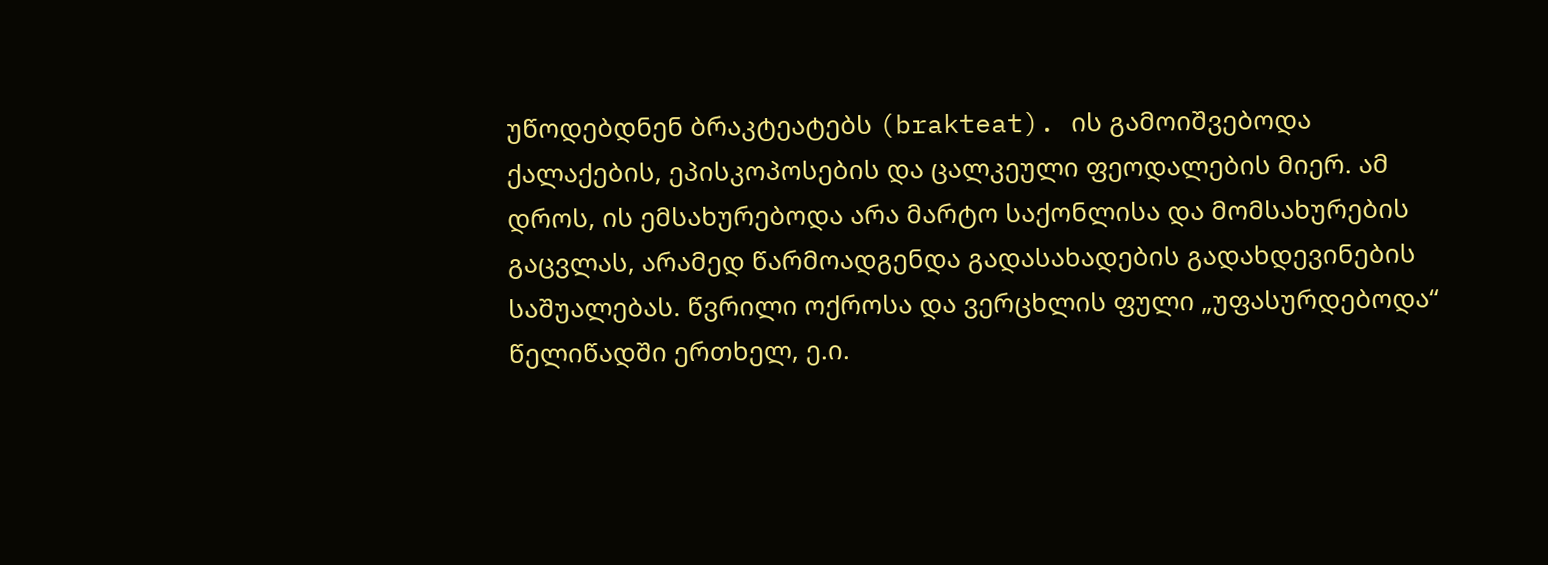უწოდებდნენ ბრაკტეატებს (brakteat). ის გამოიშვებოდა ქალაქების, ეპისკოპოსების და ცალკეული ფეოდალების მიერ. ამ დროს, ის ემსახურებოდა არა მარტო საქონლისა და მომსახურების გაცვლას, არამედ წარმოადგენდა გადასახადების გადახდევინების საშუალებას. წვრილი ოქროსა და ვერცხლის ფული „უფასურდებოდა“ წელიწადში ერთხელ, ე.ი.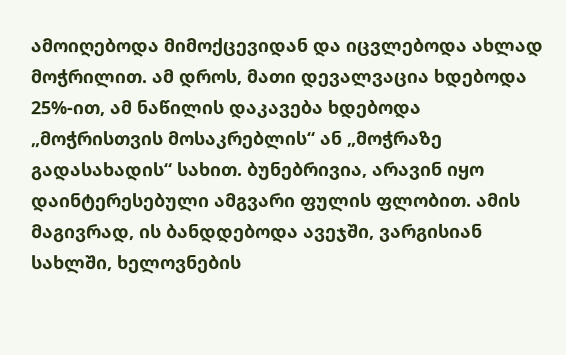ამოიღებოდა მიმოქცევიდან და იცვლებოდა ახლად მოჭრილით. ამ დროს, მათი დევალვაცია ხდებოდა 25%-ით, ამ ნაწილის დაკავება ხდებოდა „მოჭრისთვის მოსაკრებლის“ ან „მოჭრაზე გადასახადის“ სახით. ბუნებრივია, არავინ იყო დაინტერესებული ამგვარი ფულის ფლობით. ამის მაგივრად, ის ბანდდებოდა ავეჯში, ვარგისიან სახლში, ხელოვნების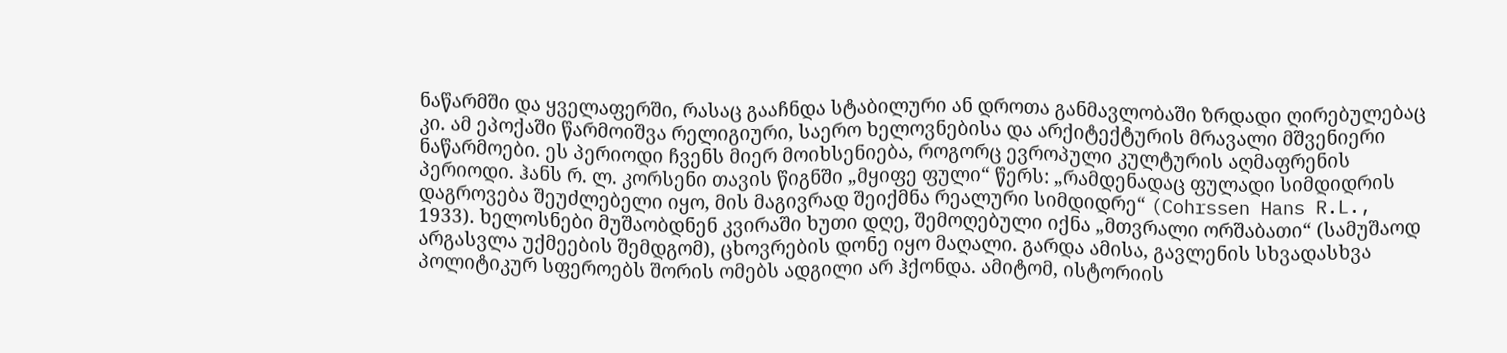ნაწარმში და ყველაფერში, რასაც გააჩნდა სტაბილური ან დროთა განმავლობაში ზრდადი ღირებულებაც კი. ამ ეპოქაში წარმოიშვა რელიგიური, საერო ხელოვნებისა და არქიტექტურის მრავალი მშვენიერი ნაწარმოები. ეს პერიოდი ჩვენს მიერ მოიხსენიება, როგორც ევროპული კულტურის აღმაფრენის პერიოდი. ჰანს რ. ლ. კორსენი თავის წიგნში „მყიფე ფული“ წერს: „რამდენადაც ფულადი სიმდიდრის დაგროვება შეუძლებელი იყო, მის მაგივრად შეიქმნა რეალური სიმდიდრე“ (Cohrssen Hans R.L., 1933). ხელოსნები მუშაობდნენ კვირაში ხუთი დღე, შემოღებული იქნა „მთვრალი ორშაბათი“ (სამუშაოდ არგასვლა უქმეების შემდგომ), ცხოვრების დონე იყო მაღალი. გარდა ამისა, გავლენის სხვადასხვა პოლიტიკურ სფეროებს შორის ომებს ადგილი არ ჰქონდა. ამიტომ, ისტორიის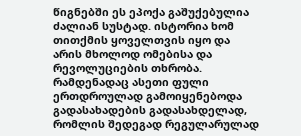წიგნებში ეს ეპოქა გაშუქებულია ძალიან სუსტად. ისტორია ხომ თითქმის ყოველთვის იყო და არის მხოლოდ ომებისა და რევოლუციების თხრობა. რამდენადაც ასეთი ფული ერთდროულად გამოიყენებოდა გადასახადების გადასახდელად, რომლის შედეგად რეგულარულად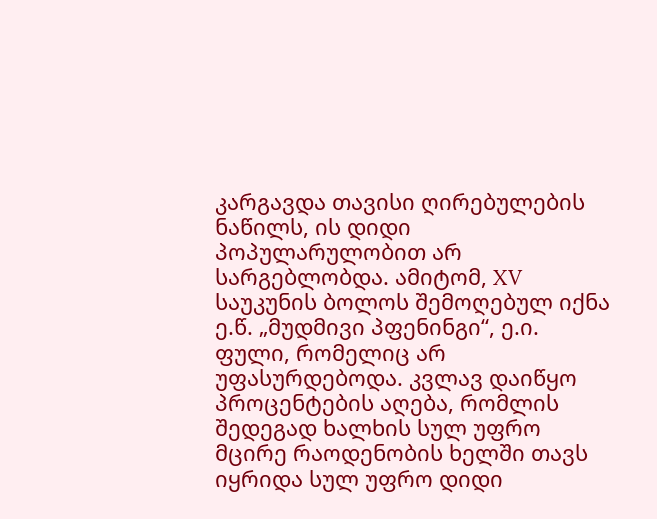კარგავდა თავისი ღირებულების ნაწილს, ის დიდი პოპულარულობით არ სარგებლობდა. ამიტომ, XV საუკუნის ბოლოს შემოღებულ იქნა ე.წ. „მუდმივი პფენინგი“, ე.ი. ფული, რომელიც არ უფასურდებოდა. კვლავ დაიწყო პროცენტების აღება, რომლის შედეგად ხალხის სულ უფრო მცირე რაოდენობის ხელში თავს იყრიდა სულ უფრო დიდი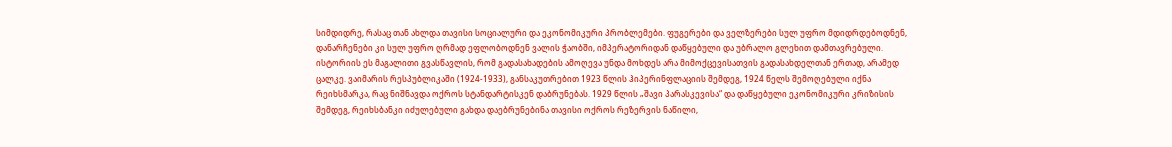სიმდიდრე, რასაც თან ახლდა თავისი სოციალური და ეკონომიკური პრობლემები. ფუგერები და ველზერები სულ უფრო მდიდრდებოდნენ, დანარჩენები კი სულ უფრო ღრმად ეფლობოდნენ ვალის ჭაობში, იმპერატორიდან დაწყებული და უბრალო გლეხით დამთავრებული. ისტორიის ეს მაგალითი გვასწავლის, რომ გადასახადების ამოღევა უნდა მოხდეს არა მიმოქცევისათვის გადასახდელთან ერთად, არამედ ცალკე. ვაიმარის რესპუბლიკაში (1924-1933), განსაკუთრებით 1923 წლის ჰიპერინფლაციის შემდეგ, 1924 წელს შემოღებული იქნა რეიხსმარკა, რაც ნიშნავდა ოქროს სტანდარტისკენ დაბრუნებას. 1929 წლის „შავი პარასკევისა“ და დაწყებული ეკონომიკური კრიზისის შემდეგ, რეიხსბანკი იძულებული გახდა დაებრუნებინა თავისი ოქროს რეზერვის ნაწილი,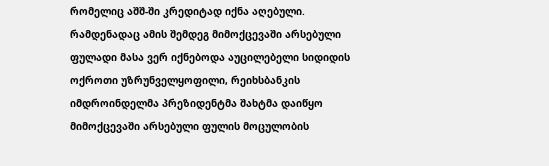რომელიც აშშ-ში კრედიტად იქნა აღებული. რამდენადაც ამის შემდეგ მიმოქცევაში არსებული ფულადი მასა ვერ იქნებოდა აუცილებელი სიდიდის ოქროთი უზრუნველყოფილი, რეიხსბანკის იმდროინდელმა პრეზიდენტმა შახტმა დაიწყო მიმოქცევაში არსებული ფულის მოცულობის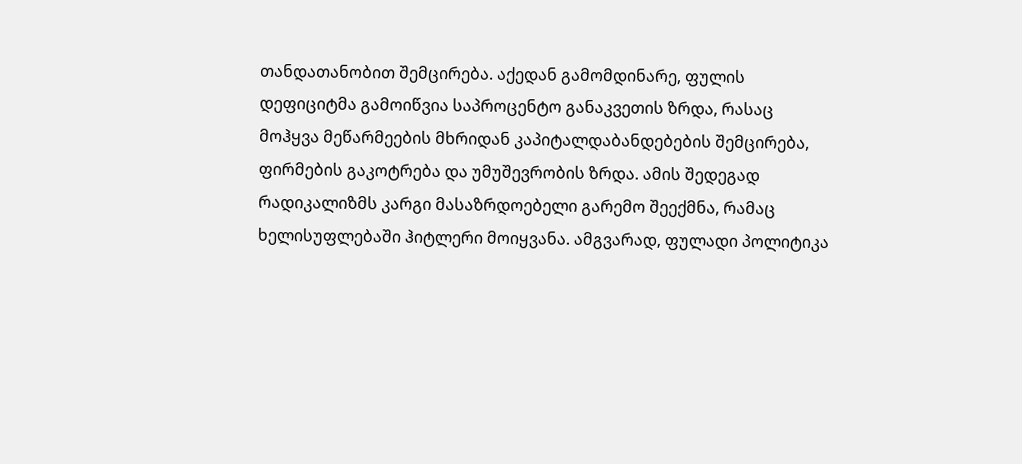თანდათანობით შემცირება. აქედან გამომდინარე, ფულის დეფიციტმა გამოიწვია საპროცენტო განაკვეთის ზრდა, რასაც მოჰყვა მეწარმეების მხრიდან კაპიტალდაბანდებების შემცირება, ფირმების გაკოტრება და უმუშევრობის ზრდა. ამის შედეგად რადიკალიზმს კარგი მასაზრდოებელი გარემო შეექმნა, რამაც ხელისუფლებაში ჰიტლერი მოიყვანა. ამგვარად, ფულადი პოლიტიკა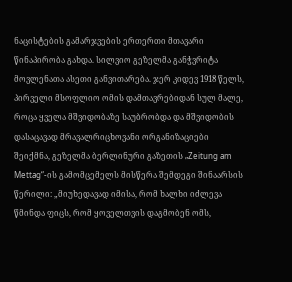ნაცისტების გამარჯვების ერთერთი მთავარი წინაპირობა გახდა. სილვიო გეზელმა განჭვრიტა მოვლენათა ასეთი განვითარება. ჯერ კიდევ 1918 წელს, პირველი მსოფლიო ომის დამთავრებიდან სულ მალე, როცა ყველა მშვიდობაზე საუბრობდა და მშვიდობის დასაცავად მრავალრიცხოვანი ორგანიზაციები შეიქმნა, გეზელმა ბერლინური გაზეთის „Zeitung am Mettag“-ის გამომცემელს მისწერა შემდეგი შინაარსის წერილი: „მიუხედავად იმისა, რომ ხალხი იძლევა წმინდა ფიცს, რომ ყოველთვის დაგმობენ ომს,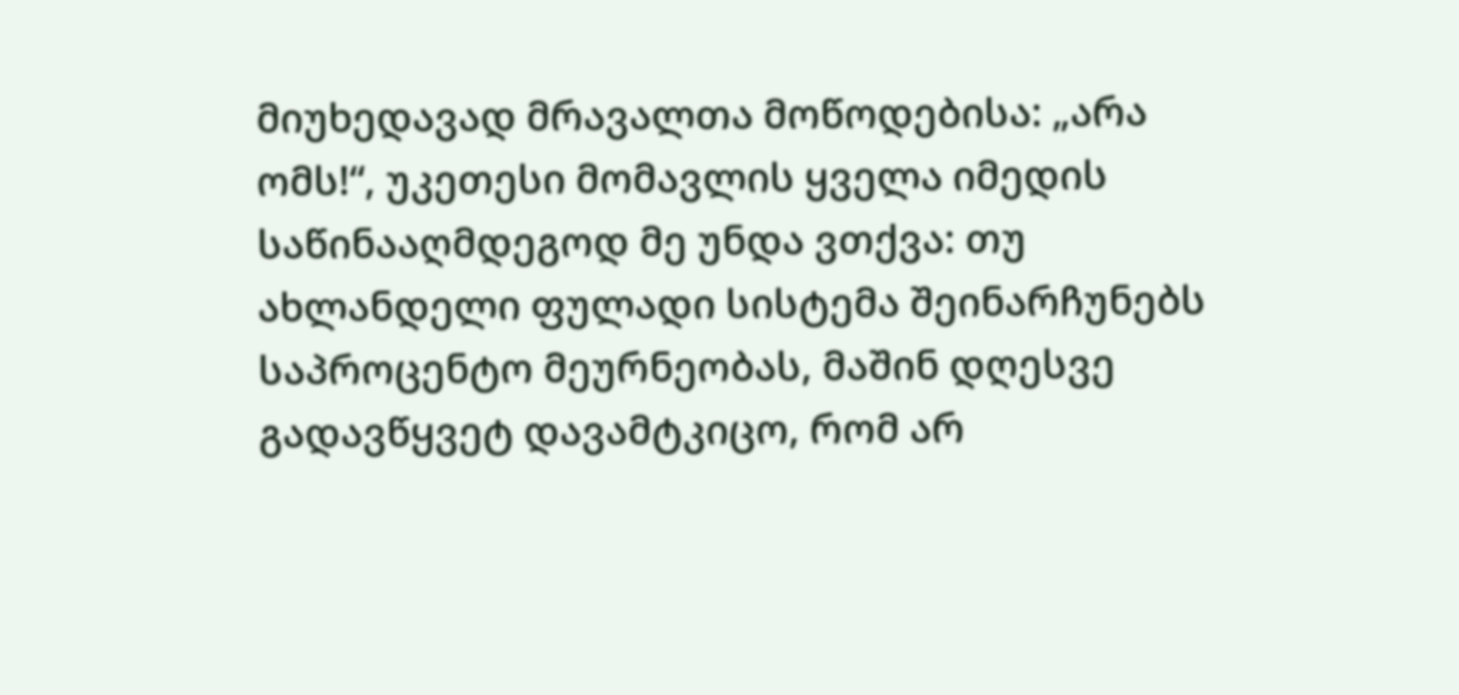მიუხედავად მრავალთა მოწოდებისა: „არა ომს!“, უკეთესი მომავლის ყველა იმედის საწინააღმდეგოდ მე უნდა ვთქვა: თუ ახლანდელი ფულადი სისტემა შეინარჩუნებს საპროცენტო მეურნეობას, მაშინ დღესვე გადავწყვეტ დავამტკიცო, რომ არ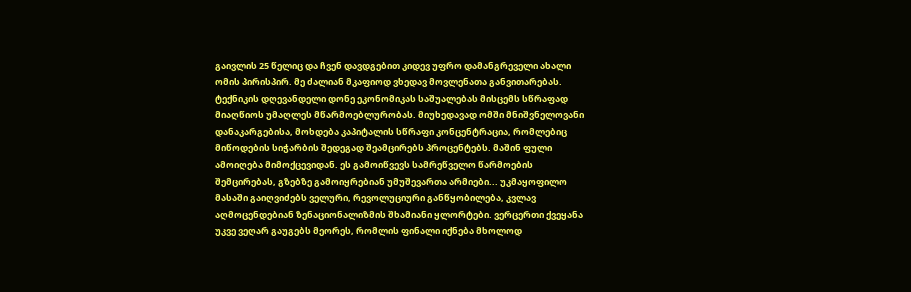გაივლის 25 წელიც და ჩვენ დავდგებით კიდევ უფრო დამანგრეველი ახალი ომის პირისპირ. მე ძალიან მკაფიოდ ვხედავ მოვლენათა განვითარებას. ტექნიკის დღევანდელი დონე ეკონომიკას საშუალებას მისცემს სწრაფად მიაღწიოს უმაღლეს მწარმოებლურობას. მიუხედავად ომში მნიშვნელოვანი დანაკარგებისა, მოხდება კაპიტალის სწრაფი კონცენტრაცია, რომლებიც მიწოდების სიჭარბის შედეგად შეამცირებს პროცენტებს. მაშინ ფული ამოიღება მიმოქცევიდან. ეს გამოიწვევს სამრეწველო წარმოების შემცირებას, გზებზე გამოიყრებიან უმუშევართა არმიები... უკმაყოფილო მასაში გაიღვიძებს ველური, რევოლუციური განწყობილება, კვლავ აღმოცენდებიან ზენაციონალიზმის შხამიანი ყლორტები. ვერცერთი ქვეყანა უკვე ვეღარ გაუგებს მეორეს, რომლის ფინალი იქნება მხოლოდ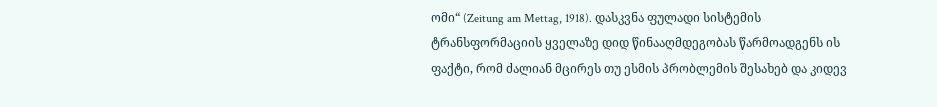ომი“ (Zeitung am Mettag, 1918). დასკვნა ფულადი სისტემის ტრანსფორმაციის ყველაზე დიდ წინააღმდეგობას წარმოადგენს ის ფაქტი, რომ ძალიან მცირეს თუ ესმის პრობლემის შესახებ და კიდევ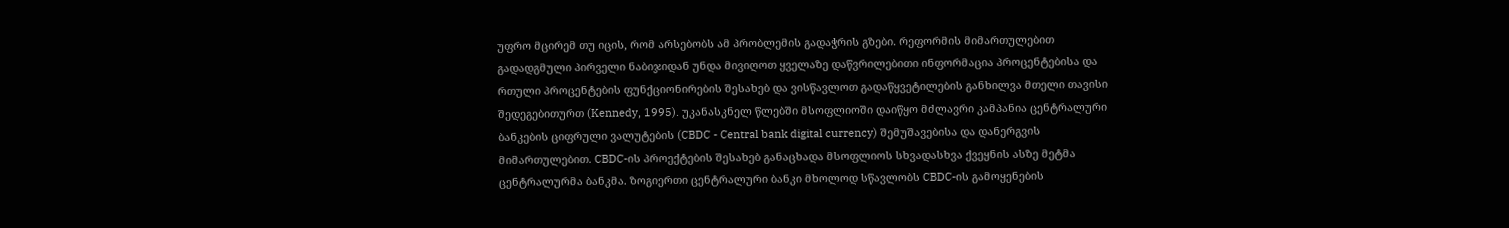უფრო მცირემ თუ იცის, რომ არსებობს ამ პრობლემის გადაჭრის გზები. რეფორმის მიმართულებით გადადგმული პირველი ნაბიჯიდან უნდა მივიღოთ ყველაზე დაწვრილებითი ინფორმაცია პროცენტებისა და რთული პროცენტების ფუნქციონირების შესახებ და ვისწავლოთ გადაწყვეტილების განხილვა მთელი თავისი შედეგებითურთ (Kennedy, 1995). უკანასკნელ წლებში მსოფლიოში დაიწყო მძლავრი კამპანია ცენტრალური ბანკების ციფრული ვალუტების (CBDC - Central bank digital currency) შემუშავებისა და დანერგვის მიმართულებით. CBDC-ის პროექტების შესახებ განაცხადა მსოფლიოს სხვადასხვა ქვეყნის ასზე მეტმა ცენტრალურმა ბანკმა. ზოგიერთი ცენტრალური ბანკი მხოლოდ სწავლობს CBDC-ის გამოყენების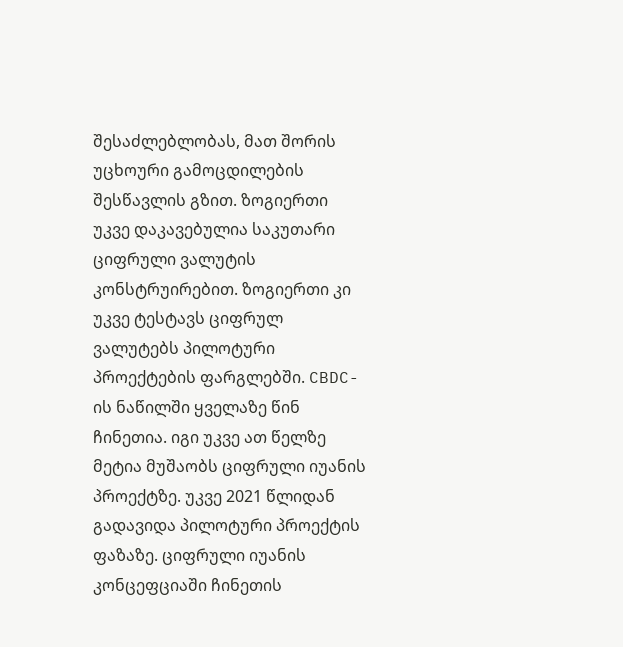შესაძლებლობას, მათ შორის უცხოური გამოცდილების შესწავლის გზით. ზოგიერთი უკვე დაკავებულია საკუთარი ციფრული ვალუტის კონსტრუირებით. ზოგიერთი კი უკვე ტესტავს ციფრულ ვალუტებს პილოტური პროექტების ფარგლებში. CBDC-ის ნაწილში ყველაზე წინ ჩინეთია. იგი უკვე ათ წელზე მეტია მუშაობს ციფრული იუანის პროექტზე. უკვე 2021 წლიდან გადავიდა პილოტური პროექტის ფაზაზე. ციფრული იუანის კონცეფციაში ჩინეთის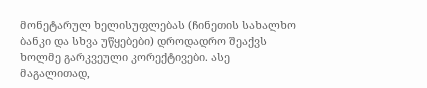მონეტარულ ხელისუფლებას (ჩინეთის სახალხო ბანკი და სხვა უწყებები) დროდადრო შეაქვს ხოლმე გარკვეული კორექტივები. ასე მაგალითად,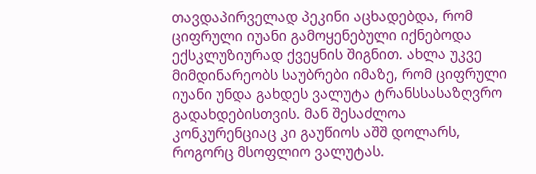თავდაპირველად პეკინი აცხადებდა, რომ ციფრული იუანი გამოყენებული იქნებოდა ექსკლუზიურად ქვეყნის შიგნით. ახლა უკვე მიმდინარეობს საუბრები იმაზე, რომ ციფრული იუანი უნდა გახდეს ვალუტა ტრანსსასაზღვრო გადახდებისთვის. მან შესაძლოა კონკურენციაც კი გაუწიოს აშშ დოლარს, როგორც მსოფლიო ვალუტას.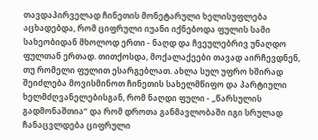თავდაპირველად ჩინეთის მონეტარული ხელისუფლება აცხადებდა, რომ ციფრული იუანი იქნებოდა ფულის სამი სახეობიდან მხოლოდ ერთი - ნაღდ და ჩვეულებრივ უნაღდო ფულთან ერთად. თითქოსდა, მოქალაქეები თავად აირჩევდნენ, თუ რომელი ფულით ესარგებლათ. ახლა სულ უფრო ხშირად შეიძლება მოვისმინოთ ჩინეთის სახელმწიფო და პარტიული ხელმძღვანელებისგან, რომ ნაღდი ფული - „წარსულის გადმონაშთია“ და რომ დროთა განმავლობაში იგი სრულად ჩანაცვლდება ციფრული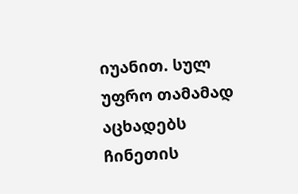იუანით. სულ უფრო თამამად აცხადებს ჩინეთის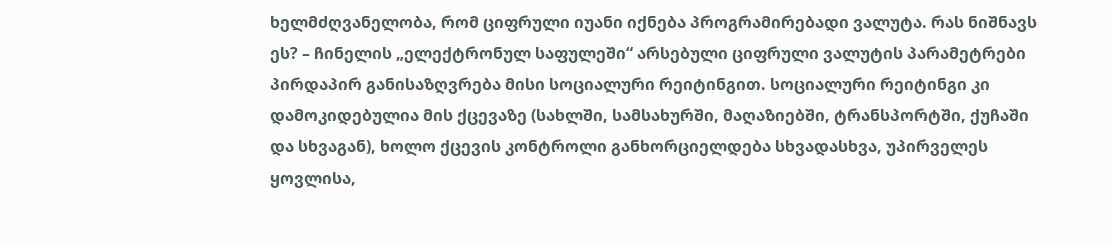ხელმძღვანელობა, რომ ციფრული იუანი იქნება პროგრამირებადი ვალუტა. რას ნიშნავს ეს? – ჩინელის „ელექტრონულ საფულეში“ არსებული ციფრული ვალუტის პარამეტრები პირდაპირ განისაზღვრება მისი სოციალური რეიტინგით. სოციალური რეიტინგი კი დამოკიდებულია მის ქცევაზე (სახლში, სამსახურში, მაღაზიებში, ტრანსპორტში, ქუჩაში და სხვაგან), ხოლო ქცევის კონტროლი განხორციელდება სხვადასხვა, უპირველეს ყოვლისა,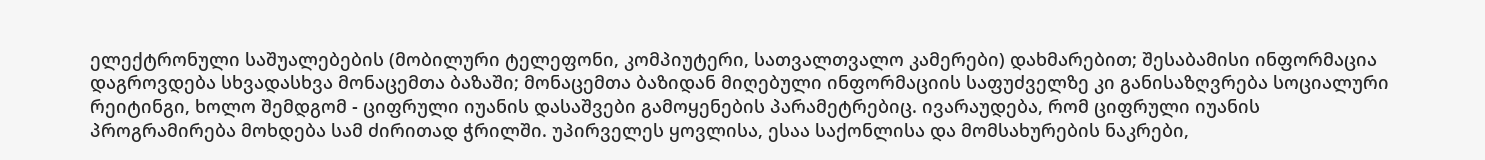ელექტრონული საშუალებების (მობილური ტელეფონი, კომპიუტერი, სათვალთვალო კამერები) დახმარებით; შესაბამისი ინფორმაცია დაგროვდება სხვადასხვა მონაცემთა ბაზაში; მონაცემთა ბაზიდან მიღებული ინფორმაციის საფუძველზე კი განისაზღვრება სოციალური რეიტინგი, ხოლო შემდგომ - ციფრული იუანის დასაშვები გამოყენების პარამეტრებიც. ივარაუდება, რომ ციფრული იუანის პროგრამირება მოხდება სამ ძირითად ჭრილში. უპირველეს ყოვლისა, ესაა საქონლისა და მომსახურების ნაკრები,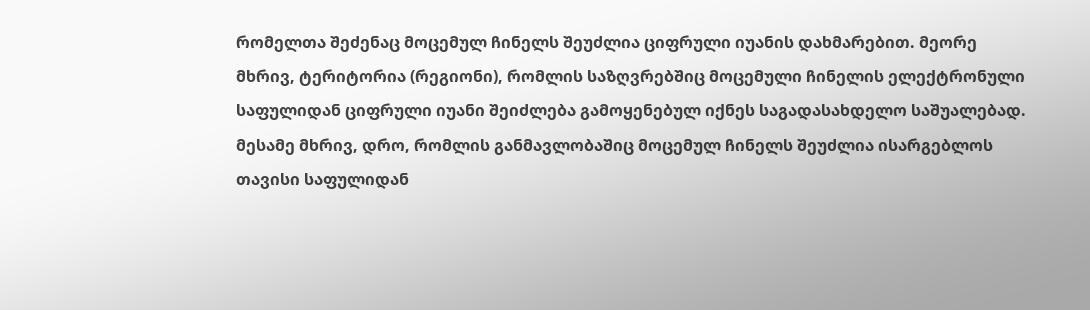რომელთა შეძენაც მოცემულ ჩინელს შეუძლია ციფრული იუანის დახმარებით. მეორე მხრივ, ტერიტორია (რეგიონი), რომლის საზღვრებშიც მოცემული ჩინელის ელექტრონული საფულიდან ციფრული იუანი შეიძლება გამოყენებულ იქნეს საგადასახდელო საშუალებად. მესამე მხრივ, დრო, რომლის განმავლობაშიც მოცემულ ჩინელს შეუძლია ისარგებლოს თავისი საფულიდან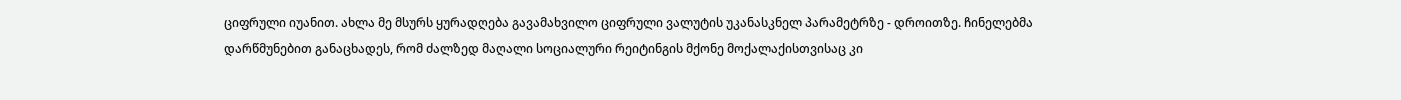ციფრული იუანით. ახლა მე მსურს ყურადღება გავამახვილო ციფრული ვალუტის უკანასკნელ პარამეტრზე - დროითზე. ჩინელებმა დარწმუნებით განაცხადეს, რომ ძალზედ მაღალი სოციალური რეიტინგის მქონე მოქალაქისთვისაც კი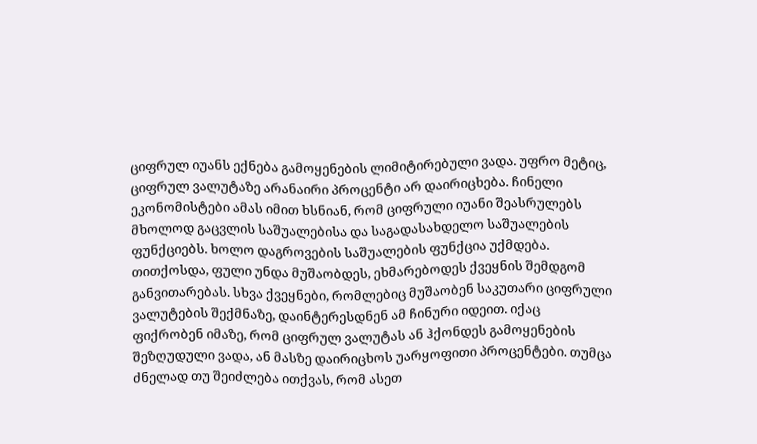ციფრულ იუანს ექნება გამოყენების ლიმიტირებული ვადა. უფრო მეტიც, ციფრულ ვალუტაზე არანაირი პროცენტი არ დაირიცხება. ჩინელი ეკონომისტები ამას იმით ხსნიან, რომ ციფრული იუანი შეასრულებს მხოლოდ გაცვლის საშუალებისა და საგადასახდელო საშუალების ფუნქციებს. ხოლო დაგროვების საშუალების ფუნქცია უქმდება. თითქოსდა, ფული უნდა მუშაობდეს, ეხმარებოდეს ქვეყნის შემდგომ განვითარებას. სხვა ქვეყნები, რომლებიც მუშაობენ საკუთარი ციფრული ვალუტების შექმნაზე, დაინტერესდნენ ამ ჩინური იდეით. იქაც ფიქრობენ იმაზე, რომ ციფრულ ვალუტას ან ჰქონდეს გამოყენების შეზღუდული ვადა, ან მასზე დაირიცხოს უარყოფითი პროცენტები. თუმცა ძნელად თუ შეიძლება ითქვას, რომ ასეთ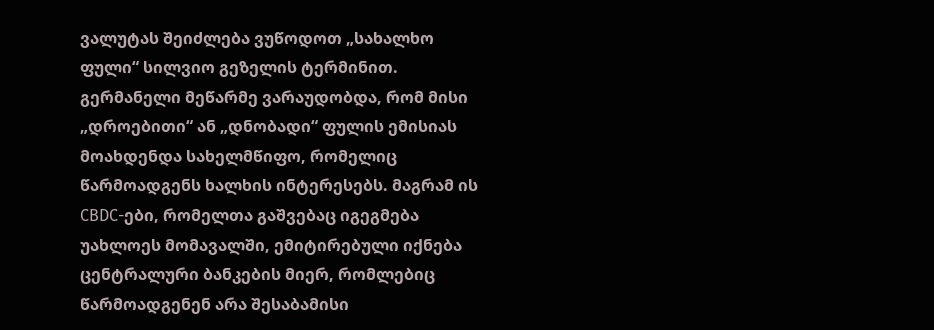ვალუტას შეიძლება ვუწოდოთ „სახალხო ფული“ სილვიო გეზელის ტერმინით. გერმანელი მეწარმე ვარაუდობდა, რომ მისი „დროებითი“ ან „დნობადი“ ფულის ემისიას მოახდენდა სახელმწიფო, რომელიც წარმოადგენს ხალხის ინტერესებს. მაგრამ ის CBDC-ები, რომელთა გაშვებაც იგეგმება უახლოეს მომავალში, ემიტირებული იქნება ცენტრალური ბანკების მიერ, რომლებიც წარმოადგენენ არა შესაბამისი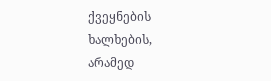ქვეყნების ხალხების, არამედ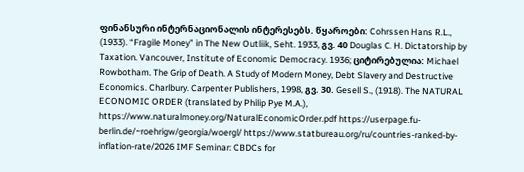ფინანსური ინტერნაციონალის ინტერესებს. წყაროები: Cohrssen Hans R.L., (1933). “Fragile Money” in The New Outliik, Seht. 1933, გვ. 40 Douglas С. H. Dictatorship by Taxation. Vancouver, Institute of Economic Democracy. 1936; ციტირებულია: Michael Rowbotham. The Grip of Death. A Study of Modern Money, Debt Slavery and Destructive Economics. Charlbury. Carpenter Publishers, 1998, გვ. 30. Gesell S., (1918). The NATURAL ECONOMIC ORDER (translated by Philip Pye M.A.), https://www.naturalmoney.org/NaturalEconomicOrder.pdf https://userpage.fu-berlin.de/~roehrigw/georgia/woergl/ https://www.statbureau.org/ru/countries-ranked-by-inflation-rate/2026 IMF Seminar: CBDCs for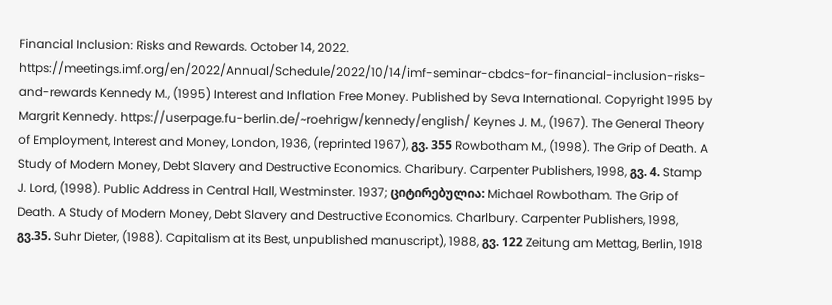Financial Inclusion: Risks and Rewards. October 14, 2022. https://meetings.imf.org/en/2022/Annual/Schedule/2022/10/14/imf-seminar-cbdcs-for-financial-inclusion-risks-and-rewards Kennedy M., (1995) Interest and Inflation Free Money. Published by Seva International. Copyright 1995 by Margrit Kennedy. https://userpage.fu-berlin.de/~roehrigw/kennedy/english/ Keynes J. M., (1967). The General Theory of Employment, Interest and Money, London, 1936, (reprinted 1967), გვ. 355 Rowbotham M., (1998). The Grip of Death. A Study of Modern Money, Debt Slavery and Destructive Economics. Charibury. Carpenter Publishers, 1998, გვ. 4. Stamp J. Lord, (1998). Public Address in Central Hall, Westminster. 1937; ციტირებულია: Michael Rowbotham. The Grip of Death. A Study of Modern Money, Debt Slavery and Destructive Economics. Charlbury. Carpenter Publishers, 1998, გვ.35. Suhr Dieter, (1988). Capitalism at its Best, unpublished manuscript), 1988, გვ. 122 Zeitung am Mettag, Berlin, 1918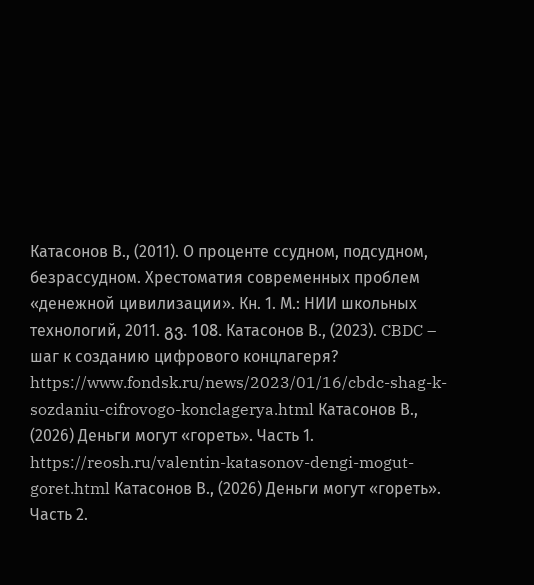Катасонов В., (2011). О проценте ссудном, подсудном, безрассудном. Хрестоматия современных проблем «денежной цивилизации». Кн. 1. М.: НИИ школьных технологий, 2011. გვ. 108. Катасонов В., (2023). CBDC – шаг к созданию цифрового концлагеря? https://www.fondsk.ru/news/2023/01/16/cbdc-shag-k-sozdaniu-cifrovogo-konclagerya.html Катасонов В., (2026) Деньги могут «гореть». Часть 1. https://reosh.ru/valentin-katasonov-dengi-mogut-goret.html Катасонов В., (2026) Деньги могут «гореть». Часть 2.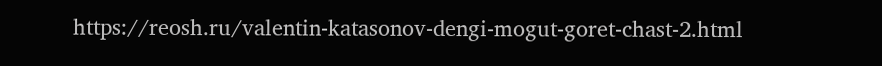https://reosh.ru/valentin-katasonov-dengi-mogut-goret-chast-2.html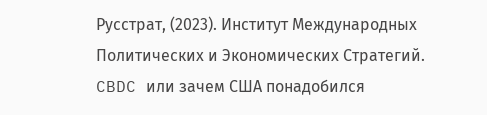Русстрат, (2023). Институт Международных Политических и Экономических Стратегий. CBDC или зачем США понадобился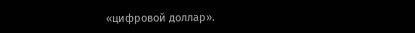«цифровой доллар».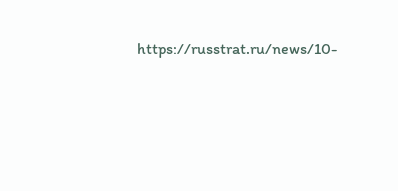https://russtrat.ru/news/10-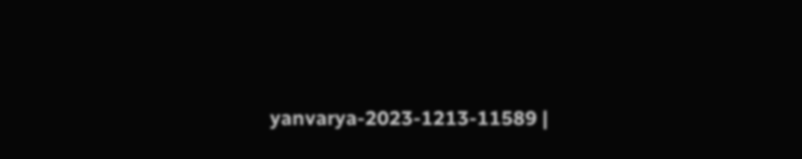yanvarya-2023-1213-11589 |